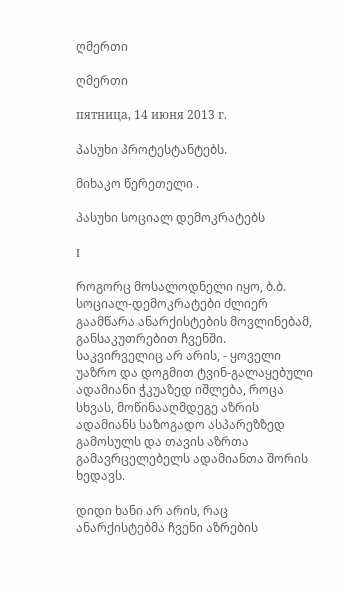ღმერთი

ღმერთი

пятница, 14 июня 2013 г.

პასუხი პროტესტანტებს.

მიხაკო წერეთელი .

პასუხი სოციალ დემოკრატებს

I

როგორც მოსალოდნელი იყო, ბ.ბ. სოციალ-დემოკრატები ძლიერ გაამწარა ანარქისტების მოვლინებამ, განსაკუთრებით ჩვენში. საკვირველიც არ არის, - ყოველი უაზრო და დოგმით ტვინ-გალაყებული ადამიანი ჭკუაზედ იშლება, როცა სხვას, მოწინააღმდეგე აზრის ადამიანს საზოგადო ასპარეზზედ გამოსულს და თავის აზრთა გამავრცელებელს ადამიანთა შორის ხედავს.

დიდი ხანი არ არის, რაც ანარქისტებმა ჩვენი აზრების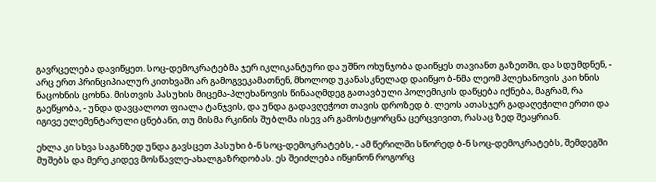გავრცელება დავიწყეთ. სოც-დემოკრატებმა ჯერ იკლიკანტური და უშნო ოხუნჯობა დაიწყეს თავიანთ გაზეთში, და სდუმდნენ, - არც ერთ პრინციპიალურ კითხვაში არ გამოგვეკამათნენ, მხოლოდ უკანასკნელად დაიწყო ბ-ნმა ლეომ პლეხანოვის კაი ხნის ნაცოხნის ცოხნა. მისთვის პასუხის მიცემა-პლეხანოვის წინააღმდეგ გათავბული პოლემიკის დაწყება იქნება, მაგრამ, რა გაეწყობა, - უნდა დავცალოთ ფიალა ტანჯვის, და უნდა გადავღეჭოთ თავის დროზედ ბ. ლეოს ათასჯერ გადაღეჭილი ერთი და იგივე ელემენტარული ცნებანი, თუ მისმა რკინის შუბლმა ისევ არ გამოსტყორცნა ცერცვივით, რასაც ზედ შეაყრიან.

ეხლა კი სხვა საგანზედ უნდა გავსცეთ პასუხი ბ-ნ სოც-დემოკრატებს, - ამ წერილში სწორედ ბ-ნ სოც-დემოკრატებს, შემდეგში მუშებს და მერე კიდევ მოსწავლე-ახალგაზრდობას. ეს შეიძლება იწყინონ როგორც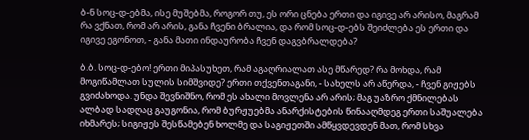ბ-ნ სოც-დ-ებმა, ისე მუშებმა, როგორ თუ, ეს ორი ცნება ერთი და იგივე არ არისო, მაგრამ რა ვქნათ, რომ არ არის, განა ჩვენი ბრალია, და რომ სოც-დ-ებს შეიძლება ეს ერთი და იგივე ეგონოთ, - განა მათი ინდაურობა ჩვენ დაგვბრალდება?

ბ.ბ. სოც-დ-ებო! ერთი მიპასუხეთ, რამ აგაღრიალათ ასე მწარედ? რა მოხდა, რამ მოგიწამლათ სულის სიმშვიდე? ერთი თქვენთაგანი, - სახელს არ აწერდა, - ჩვენ გიჟებს გვიძახოდა. უნდა შევნიშნო, რომ ეს ახალი მოვლენა არ არის; მაგ უაზრო ქმნილებას ალბად სადღაც გაუგონია, რომ ბურჟუებმა ანარქისტების წინააღმდეგ ერთი საშუალება იხმარეს; სიგიჟეს შესწამებენ ხოლმე და საგიჟეთში ამწყვდევდენ მათ, რომ სხვა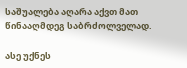საშუალება აღარა აქვთ მათ წინააღმდეგ საბრძოლველად.

ასე უქნეს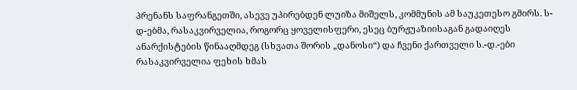პრენანს საფრანგეთში, ასევე უპირებდენ ლუიზა მიშელს, კომმუნის ამ საუკეთესო გმირს. ს-დ-ებმა, რასაკვირველია, როგორც ყოველისფერი, ესეც ბურჟუაზიისაგან გადაიღეს ანარქისტების წინააღმდეგ (სხვათა შორის „დანოსი“) და ჩვენი ქართველი ს.-დ.-ები რასაკვირველია ფეხის ხმას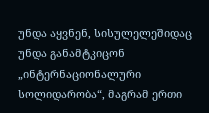უნდა აყვნენ, სისულელეშიდაც უნდა განამტკიცონ „ინტერნაციონალური სოლიდარობა“, მაგრამ ერთი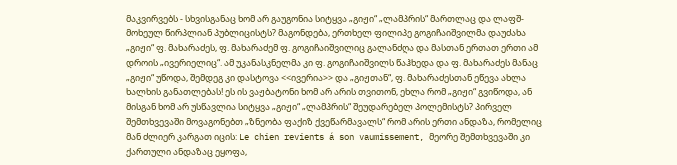მაკვირვებს - სხვისგანაც ხომ არ გაუგონია სიტყვა „გიჟი“ „ლამპრის“ მართლაც და ლაფშ-მოხეულ წირპლიან პუბლიცისტს? მაგონდება, ერთხელ ფილიპე გოგიჩაიშვილმა დაუძახა „გიჟი“ ფ. მახარაძეს, ფ. მახარაძემ ფ. გოგიჩაიშვილიც გალანძღა და მასთან ერთათ ერთი ამ დროის „ივერიელიც“. ამ უკანასკნელმა კი ფ. გოგიჩაიშვილს წაჰხედა და ფ. მახარაძეს მანაც „გიჟი“ უწოდა, შემდეგ კი დასტოვა <<ივერია>> და „გიჟთან“, ფ. მახარაძესთან ეწევა ახლა ხალხის განათლებას! ეს ის ვაჟბატონი ხომ არ არის თვითონ, ეხლა რომ „გიჟი“ გვიწოდა, ან მისგან ხომ არ უსწავლია სიტყვა „გიჟი“ „ლამპრის“ შეუდარებელ პოლემისტს? პირველ შემთხვევაში მოვაგონებთ „ზნეობა ფაქიზ ქვეწარმავალს“ რომ არის ერთი ანდაზა, რომელიც მან ძლიერ კარგათ იცის: Le chien revients á son vaumissement, მეორე შემთხვევაში კი ქართული ანდაზაც ეყოფა,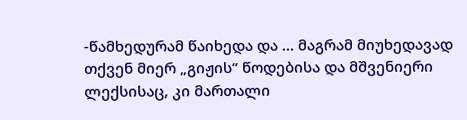-წამხედურამ წაიხედა და ... მაგრამ მიუხედავად თქვენ მიერ „გიჟის“ წოდებისა და მშვენიერი ლექსისაც, კი მართალი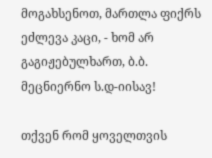მოგახსენოთ, მართლა ფიქრს ეძლევა კაცი, - ხომ არ გაგიჟებულხართ, ბ.ბ. მეცნიერნო ს.დ-იისავ!

თქვენ რომ ყოველთვის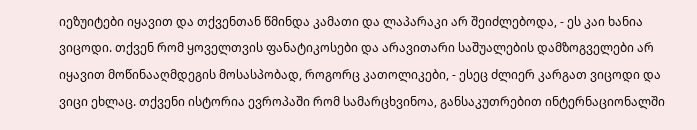იეზუიტები იყავით და თქვენთან წმინდა კამათი და ლაპარაკი არ შეიძლებოდა, - ეს კაი ხანია ვიცოდი. თქვენ რომ ყოველთვის ფანატიკოსები და არავითარი საშუალების დამზოგველები არ იყავით მოწინააღმდეგის მოსასპობად, როგორც კათოლიკები, - ესეც ძლიერ კარგათ ვიცოდი და ვიცი ეხლაც. თქვენი ისტორია ევროპაში რომ სამარცხვინოა, განსაკუთრებით ინტერნაციონალში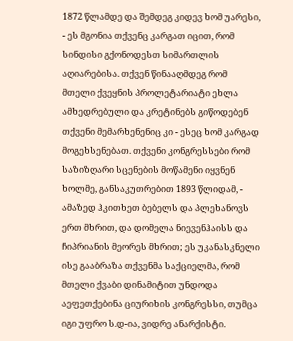1872 წლამდე და შემდეგ კიდევ ხომ უარესი, - ეს მგონია თქვენც კარგათ იცით, რომ სინდისი გქონოდესთ სიმართლის აღიარებისა. თქვენ წინააღმდეგ რომ მთელი ქვეყნის პროლეტარიატი ეხლა ამხედრებული და კრეტინებს გიწოდებენ თქვენი მემარხენენიც კი - ესეც ხომ კარგად მოგეხსენებათ. თქვენი კონგრესსები რომ საზიზღარი სცენების მოწამენი იყვნენ ხოლმე, განსაკუთრებით 1893 წლიდამ, - ამაზედ ჰკითხეთ ბებელს და პლეხანოვს ერთ მხრით, და დომელა ნიევენჰაისს და ჩიპრიანის მეორეს მხრით; ეს უკანასკნელი ისე გააბრაზა თქვენმა საქციელმა, რომ მთელი ქვაბი დინამიტით უნდოდა აეფეთქებინა ციურიხის კონგრესსი, თუმცა იგი უფრო ს.დ-ია, ვიდრე ანარქისტი.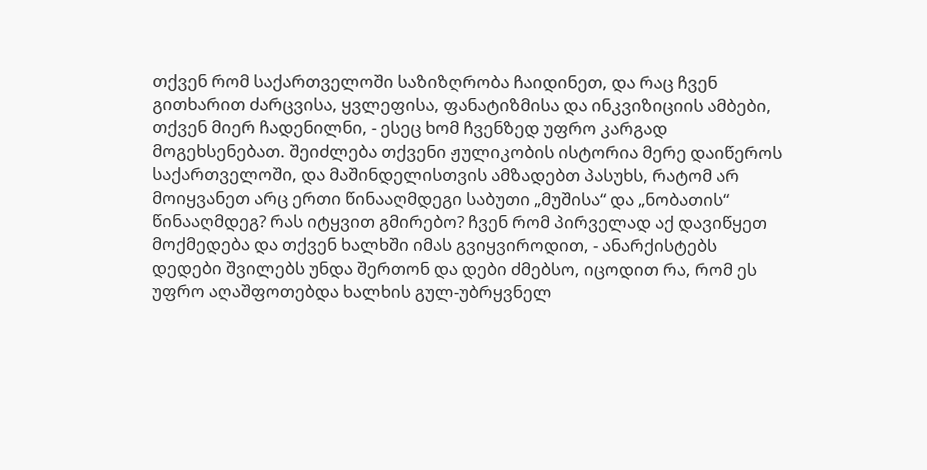თქვენ რომ საქართველოში საზიზღრობა ჩაიდინეთ, და რაც ჩვენ გითხარით ძარცვისა, ყვლეფისა, ფანატიზმისა და ინკვიზიციის ამბები, თქვენ მიერ ჩადენილნი, - ესეც ხომ ჩვენზედ უფრო კარგად მოგეხსენებათ. შეიძლება თქვენი ჟულიკობის ისტორია მერე დაიწეროს საქართველოში, და მაშინდელისთვის ამზადებთ პასუხს, რატომ არ მოიყვანეთ არც ერთი წინააღმდეგი საბუთი „მუშისა“ და „ნობათის“ წინააღმდეგ? რას იტყვით გმირებო? ჩვენ რომ პირველად აქ დავიწყეთ მოქმედება და თქვენ ხალხში იმას გვიყვიროდით, - ანარქისტებს დედები შვილებს უნდა შერთონ და დები ძმებსო, იცოდით რა, რომ ეს უფრო აღაშფოთებდა ხალხის გულ-უბრყვნელ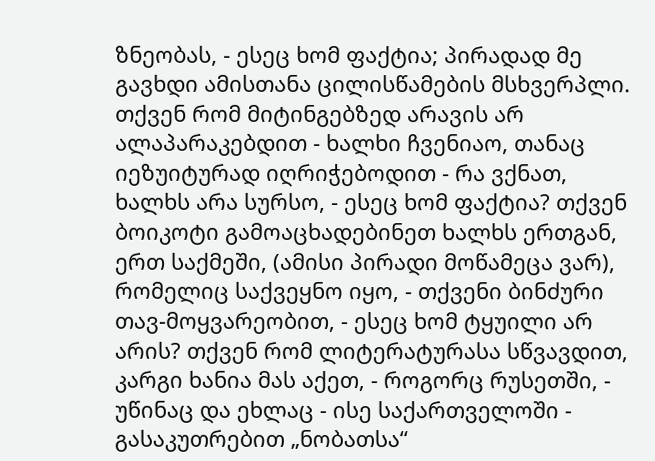ზნეობას, - ესეც ხომ ფაქტია; პირადად მე გავხდი ამისთანა ცილისწამების მსხვერპლი. თქვენ რომ მიტინგებზედ არავის არ ალაპარაკებდით - ხალხი ჩვენიაო, თანაც იეზუიტურად იღრიჭებოდით - რა ვქნათ, ხალხს არა სურსო, - ესეც ხომ ფაქტია? თქვენ ბოიკოტი გამოაცხადებინეთ ხალხს ერთგან, ერთ საქმეში, (ამისი პირადი მოწამეცა ვარ), რომელიც საქვეყნო იყო, - თქვენი ბინძური თავ-მოყვარეობით, - ესეც ხომ ტყუილი არ არის? თქვენ რომ ლიტერატურასა სწვავდით, კარგი ხანია მას აქეთ, - როგორც რუსეთში, - უწინაც და ეხლაც - ისე საქართველოში - გასაკუთრებით „ნობათსა“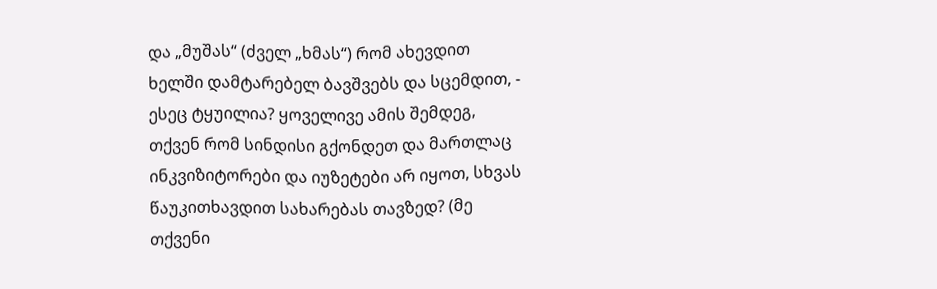და „მუშას“ (ძველ „ხმას“) რომ ახევდით ხელში დამტარებელ ბავშვებს და სცემდით, - ესეც ტყუილია? ყოველივე ამის შემდეგ, თქვენ რომ სინდისი გქონდეთ და მართლაც ინკვიზიტორები და იუზეტები არ იყოთ, სხვას წაუკითხავდით სახარებას თავზედ? (მე თქვენი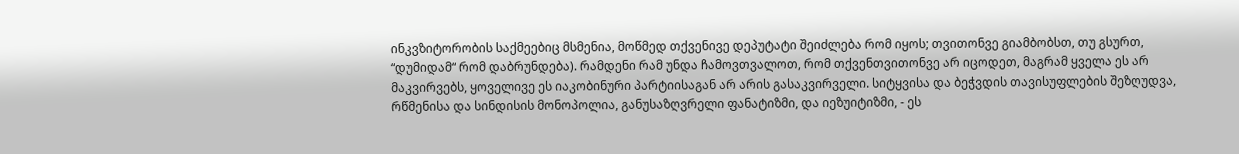ინკვზიტორობის საქმეებიც მსმენია, მოწმედ თქვენივე დეპუტატი შეიძლება რომ იყოს; თვითონვე გიამბობსთ, თუ გსურთ, “დუმიდამ“ რომ დაბრუნდება). რამდენი რამ უნდა ჩამოვთვალოთ, რომ თქვენთვითონვე არ იცოდეთ, მაგრამ ყველა ეს არ მაკვირვებს, ყოველივე ეს იაკობინური პარტიისაგან არ არის გასაკვირველი. სიტყვისა და ბეჭვდის თავისუფლების შეზღუდვა, რწმენისა და სინდისის მონოპოლია, განუსაზღვრელი ფანატიზმი, და იეზუიტიზმი, - ეს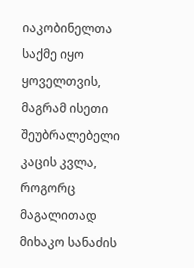იაკობინელთა საქმე იყო ყოველთვის, მაგრამ ისეთი შეუბრალებელი კაცის კვლა, როგორც მაგალითად მიხაკო სანაძის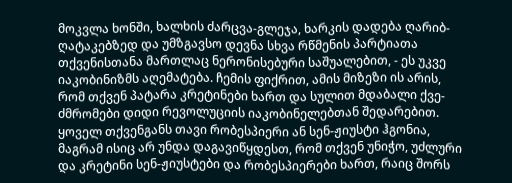მოკვლა ხონში, ხალხის ძარცვა-გლეჯა, ხარკის დადება ღარიბ-ღატაკებზედ და უმზგავსო დევნა სხვა რწმენის პარტიათა თქვენისთანა მართლაც ნერონისებური საშუალებით, - ეს უკვე იაკობინიზმს აღემატება. ჩემის ფიქრით, ამის მიზეზი ის არის, რომ თქვენ პატარა კრეტინები ხართ და სულით მდაბალი ქვე-ძმრომები დიდი რევოლუციის იაკობინელებთან შედარებით. ყოველ თქვენგანს თავი რობესპიერი ან სენ-ჟიუსტი ჰგონია, მაგრამ ისიც არ უნდა დაგავიწყდესთ, რომ თქვენ უნიჭო, უძლური და კრეტინი სენ-ჟიუსტები და რობესპიერები ხართ, რაიც შორს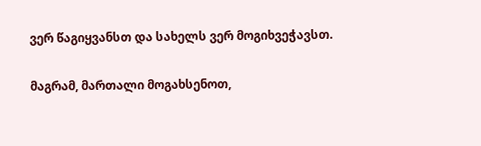ვერ წაგიყვანსთ და სახელს ვერ მოგიხვეჭავსთ.

მაგრამ, მართალი მოგახსენოთ,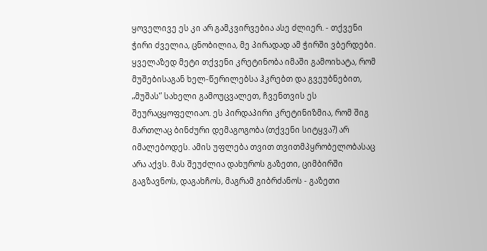ყოველივე ეს კი არ გამკვირვებია ასე ძლიერ. - თქვენი ჭირი ძველია, ცნობილია, მე პირადად ამ ჭირში ვბერდები. ყველაზედ მეტი თქვენი კრეტინობა იმაში გამოიხატა, რომ მუშებისაგან ხელ-წერილებსა ჰკრებთ და გვეუბნებით, „მუშას“ სახელი გამოუცვალეთ, ჩვენთვის ეს შეურაცყოფელიაო. ეს პირდაპირი კრეტინიზმია, რომ შიგ მართლაც ბინძური დემაგოგობა (თქვენი სიტყვა?) არ იმალებოდეს. ამის უფლება თვით თვითმპყრობელობასაც არა აქვს. მას შეუძლია დახუროს გაზეთი, ციმბირში გაგზავნოს, დაგახჩოს, მაგრამ გიბრძანოს - გაზეთი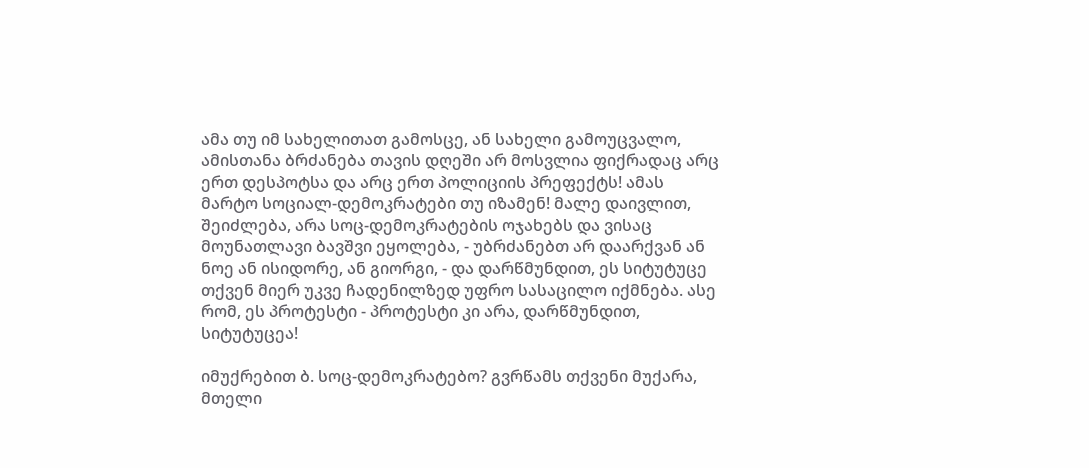ამა თუ იმ სახელითათ გამოსცე, ან სახელი გამოუცვალო, ამისთანა ბრძანება თავის დღეში არ მოსვლია ფიქრადაც არც ერთ დესპოტსა და არც ერთ პოლიციის პრეფექტს! ამას მარტო სოციალ-დემოკრატები თუ იზამენ! მალე დაივლით, შეიძლება, არა სოც-დემოკრატების ოჯახებს და ვისაც მოუნათლავი ბავშვი ეყოლება, - უბრძანებთ არ დაარქვან ან ნოე ან ისიდორე, ან გიორგი, - და დარწმუნდით, ეს სიტუტუცე თქვენ მიერ უკვე ჩადენილზედ უფრო სასაცილო იქმნება. ასე რომ, ეს პროტესტი - პროტესტი კი არა, დარწმუნდით, სიტუტუცეა!

იმუქრებით ბ. სოც-დემოკრატებო? გვრწამს თქვენი მუქარა, მთელი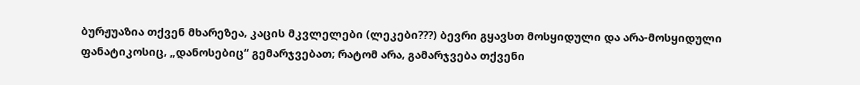ბურჟუაზია თქვენ მხარეზეა, კაცის მკვლელები (ლეკები???) ბევრი გყავსთ მოსყიდული და არა-მოსყიდული ფანატიკოსიც, „დანოსებიც“ გემარჯვებათ; რატომ არა, გამარჯვება თქვენი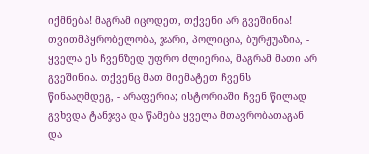იქმნება! მაგრამ იცოდეთ, თქვენი არ გვეშინია! თვითმპყრობელობა, ჯარი, პოლიცია, ბურჟუაზია, - ყველა ეს ჩვენზედ უფრო ძლიერია, მაგრამ მათი არ გვეშინია. თქვენც მათ მიემატეთ ჩვენს წინააღმდეგ, - არაფერია; ისტორიაში ჩვენ წილად გვხვდა ტანჯვა და წამება ყველა მთავრობათაგან და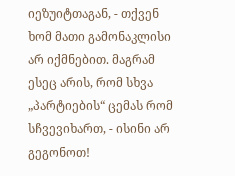იეზუიტთაგან, - თქვენ ხომ მათი გამონაკლისი არ იქმნებით. მაგრამ ესეც არის, რომ სხვა „პარტიების“ ცემას რომ სჩვევიხართ, - ისინი არ გეგონოთ!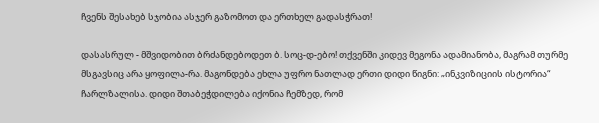ჩვენს შესახებ სჯობია ასჯერ გაზომოთ და ერთხელ გადასჭრათ!

დასასრულ - მშვიდობით ბრძანდებოდეთ ბ. სოც-დ-ებო! თქვენში კიდევ მეგონა ადამიანობა, მაგრამ თურმე მსგავსიც არა ყოფილა-რა. მაგონდება ეხლა უფრო ნათლად ერთი დიდი წიგნი: „ინკვიზიციის ისტორია“ ჩარლზალისა. დიდი შთაბეჭდილება იქონია ჩემზედ, რომ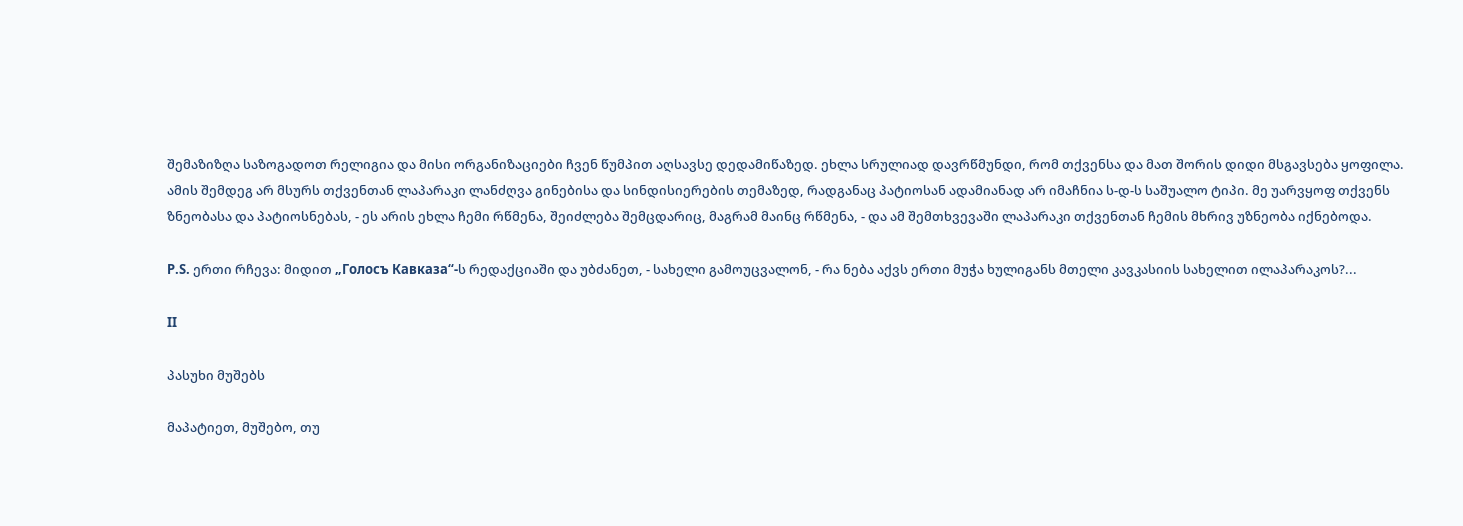შემაზიზღა საზოგადოთ რელიგია და მისი ორგანიზაციები ჩვენ წუმპით აღსავსე დედამიწაზედ. ეხლა სრულიად დავრწმუნდი, რომ თქვენსა და მათ შორის დიდი მსგავსება ყოფილა. ამის შემდეგ არ მსურს თქვენთან ლაპარაკი ლანძღვა გინებისა და სინდისიერების თემაზედ, რადგანაც პატიოსან ადამიანად არ იმაჩნია ს-დ-ს საშუალო ტიპი. მე უარვყოფ თქვენს ზნეობასა და პატიოსნებას, - ეს არის ეხლა ჩემი რწმენა, შეიძლება შემცდარიც, მაგრამ მაინც რწმენა, - და ამ შემთხვევაში ლაპარაკი თქვენთან ჩემის მხრივ უზნეობა იქნებოდა.

P.S. ერთი რჩევა: მიდით „Голосъ Кавказа“-ს რედაქციაში და უბძანეთ, - სახელი გამოუცვალონ, - რა ნება აქვს ერთი მუჭა ხულიგანს მთელი კავკასიის სახელით ილაპარაკოს?...

II

პასუხი მუშებს

მაპატიეთ, მუშებო, თუ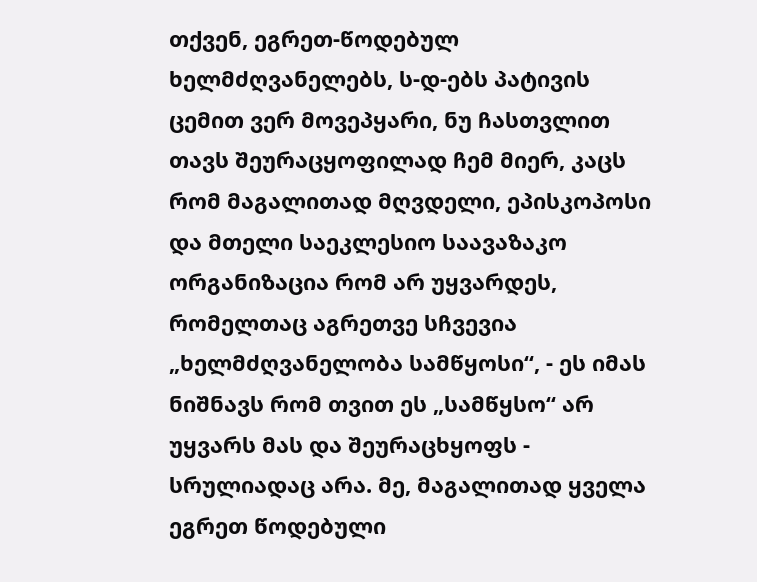თქვენ, ეგრეთ-წოდებულ ხელმძღვანელებს, ს-დ-ებს პატივის ცემით ვერ მოვეპყარი, ნუ ჩასთვლით თავს შეურაცყოფილად ჩემ მიერ, კაცს რომ მაგალითად მღვდელი, ეპისკოპოსი და მთელი საეკლესიო საავაზაკო ორგანიზაცია რომ არ უყვარდეს, რომელთაც აგრეთვე სჩვევია „ხელმძღვანელობა სამწყოსი“, - ეს იმას ნიშნავს რომ თვით ეს „სამწყსო“ არ უყვარს მას და შეურაცხყოფს - სრულიადაც არა. მე, მაგალითად ყველა ეგრეთ წოდებული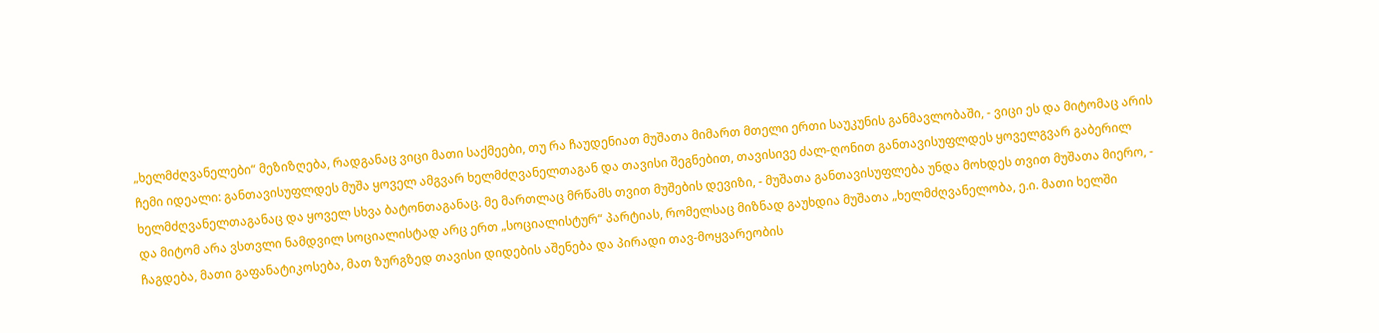„ხელმძღვანელები“ მეზიზღება, რადგანაც ვიცი მათი საქმეები, თუ რა ჩაუდენიათ მუშათა მიმართ მთელი ერთი საუკუნის განმავლობაში, - ვიცი ეს და მიტომაც არის ჩემი იდეალი: განთავისუფლდეს მუშა ყოველ ამგვარ ხელმძღვანელთაგან და თავისი შეგნებით, თავისივე ძალ-ღონით განთავისუფლდეს ყოველგვარ გაბერილ ხელმძღვანელთაგანაც და ყოველ სხვა ბატონთაგანაც. მე მართლაც მრწამს თვით მუშების დევიზი, - მუშათა განთავისუფლება უნდა მოხდეს თვით მუშათა მიერო, - და მიტომ არა ვსთვლი ნამდვილ სოციალისტად არც ერთ „სოციალისტურ“ პარტიას, რომელსაც მიზნად გაუხდია მუშათა „ხელმძღვანელობა, ე.ი. მათი ხელში ჩაგდება, მათი გაფანატიკოსება, მათ ზურგზედ თავისი დიდების აშენება და პირადი თავ-მოყვარეობის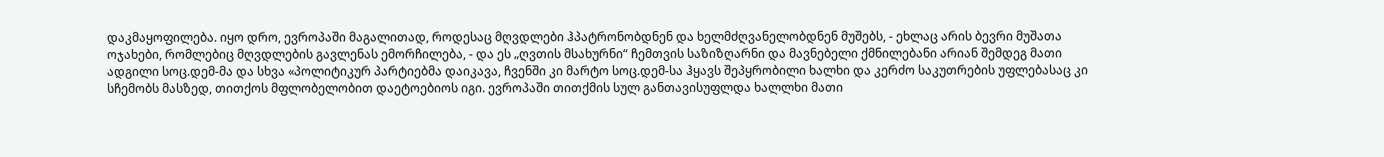დაკმაყოფილება. იყო დრო, ევროპაში მაგალითად, როდესაც მღვდლები ჰპატრონობდნენ და ხელმძღვანელობდნენ მუშებს, - ეხლაც არის ბევრი მუშათა ოჯახები, რომლებიც მღვდლების გავლენას ემორჩილება, - და ეს „ღვთის მსახურნი“ ჩემთვის საზიზღარნი და მავნებელი ქმნილებანი არიან შემდეგ მათი ადგილი სოც.დემ-მა და სხვა «პოლიტიკურ პარტიებმა დაიკავა, ჩვენში კი მარტო სოც.დემ-სა ჰყავს შეპყრობილი ხალხი და კერძო საკუთრების უფლებასაც კი სჩემობს მასზედ, თითქოს მფლობელობით დაეტოებიოს იგი. ევროპაში თითქმის სულ განთავისუფლდა ხალლხი მათი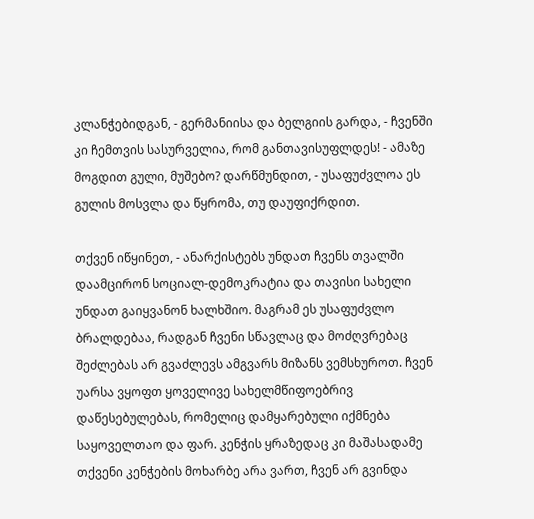კლანჭებიდგან, - გერმანიისა და ბელგიის გარდა, - ჩვენში კი ჩემთვის სასურველია, რომ განთავისუფლდეს! - ამაზე მოგდით გული, მუშებო? დარწმუნდით, - უსაფუძვლოა ეს გულის მოსვლა და წყრომა, თუ დაუფიქრდით.

თქვენ იწყინეთ, - ანარქისტებს უნდათ ჩვენს თვალში დაამცირონ სოციალ-დემოკრატია და თავისი სახელი უნდათ გაიყვანონ ხალხშიო. მაგრამ ეს უსაფუძვლო ბრალდებაა, რადგან ჩვენი სწავლაც და მოძღვრებაც შეძლებას არ გვაძლევს ამგვარს მიზანს ვემსხუროთ. ჩვენ უარსა ვყოფთ ყოველივე სახელმწიფოებრივ დაწესებულებას, რომელიც დამყარებული იქმნება საყოველთაო და ფარ. კენჭის ყრაზედაც კი მაშასადამე თქვენი კენჭების მოხარბე არა ვართ, ჩვენ არ გვინდა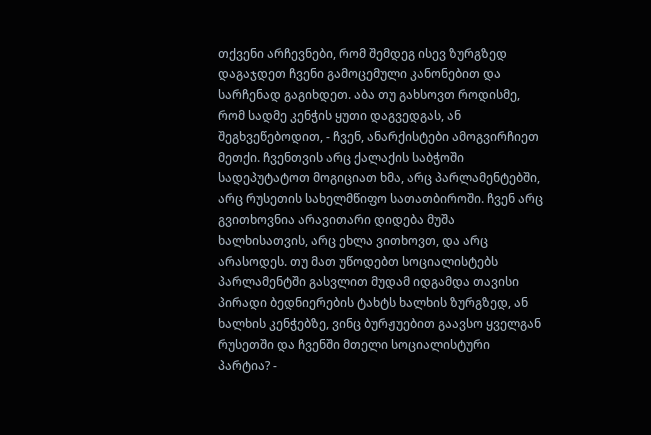თქვენი არჩევნები, რომ შემდეგ ისევ ზურგზედ დაგაჯდეთ ჩვენი გამოცემული კანონებით და სარჩენად გაგიხდეთ. აბა თუ გახსოვთ როდისმე, რომ სადმე კენჭის ყუთი დაგვედგას, ან შეგხვეწებოდით, - ჩვენ, ანარქისტები ამოგვირჩიეთ მეთქი. ჩვენთვის არც ქალაქის საბჭოში სადეპუტატოთ მოგიციათ ხმა, არც პარლამენტებში, არც რუსეთის სახელმწიფო სათათბიროში. ჩვენ არც გვითხოვნია არავითარი დიდება მუშა ხალხისათვის, არც ეხლა ვითხოვთ, და არც არასოდეს. თუ მათ უწოდებთ სოციალისტებს პარლამენტში გასვლით მუდამ იდგამდა თავისი პირადი ბედნიერების ტახტს ხალხის ზურგზედ, ან ხალხის კენჭებზე, ვინც ბურჟუებით გაავსო ყველგან რუსეთში და ჩვენში მთელი სოციალისტური პარტია? -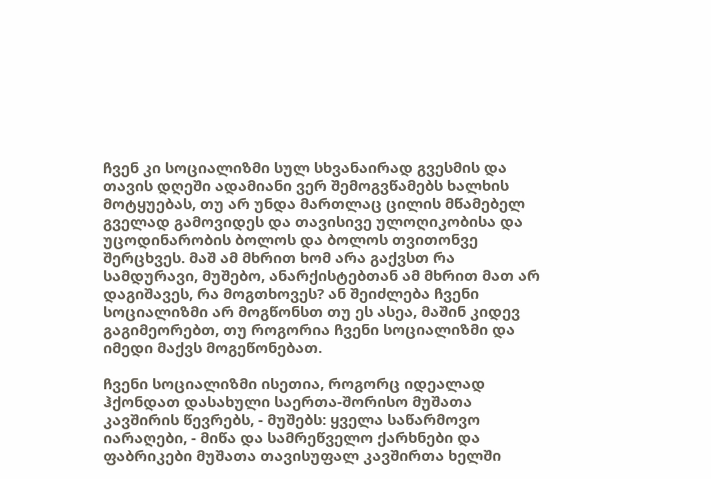ჩვენ კი სოციალიზმი სულ სხვანაირად გვესმის და თავის დღეში ადამიანი ვერ შემოგვწამებს ხალხის მოტყუებას, თუ არ უნდა მართლაც ცილის მწამებელ გველად გამოვიდეს და თავისივე ულოღიკობისა და უცოდინარობის ბოლოს და ბოლოს თვითონვე შერცხვეს. მაშ ამ მხრით ხომ არა გაქვსთ რა სამდურავი, მუშებო, ანარქისტებთან ამ მხრით მათ არ დაგიშავეს, რა მოგთხოვეს? ან შეიძლება ჩვენი სოციალიზმი არ მოგწონსთ თუ ეს ასეა, მაშინ კიდევ გაგიმეორებთ, თუ როგორია ჩვენი სოციალიზმი და იმედი მაქვს მოგეწონებათ.

ჩვენი სოციალიზმი ისეთია, როგორც იდეალად ჰქონდათ დასახული საერთა-შორისო მუშათა კავშირის წევრებს, - მუშებს: ყველა საწარმოვო იარაღები, - მიწა და სამრეწველო ქარხნები და ფაბრიკები მუშათა თავისუფალ კავშირთა ხელში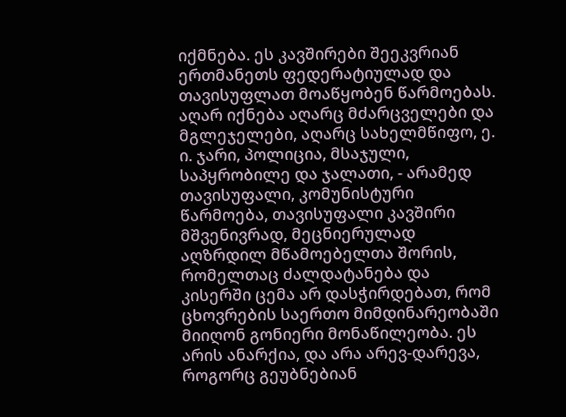იქმნება. ეს კავშირები შეეკვრიან ერთმანეთს ფედერატიულად და თავისუფლათ მოაწყობენ წარმოებას. აღარ იქნება აღარც მძარცველები და მგლეჯელები, აღარც სახელმწიფო, ე. ი. ჯარი, პოლიცია, მსაჯული, საპყრობილე და ჯალათი, - არამედ თავისუფალი, კომუნისტური წარმოება, თავისუფალი კავშირი მშვენივრად, მეცნიერულად აღზრდილ მწამოებელთა შორის, რომელთაც ძალდატანება და კისერში ცემა არ დასჭირდებათ, რომ ცხოვრების საერთო მიმდინარეობაში მიიღონ გონიერი მონაწილეობა. ეს არის ანარქია, და არა არევ-დარევა, როგორც გეუბნებიან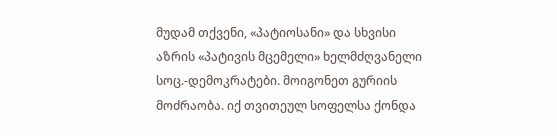მუდამ თქვენი, «პატიოსანი» და სხვისი აზრის «პატივის მცემელი» ხელმძღვანელი სოც.-დემოკრატები. მოიგონეთ გურიის მოძრაობა. იქ თვითეულ სოფელსა ქონდა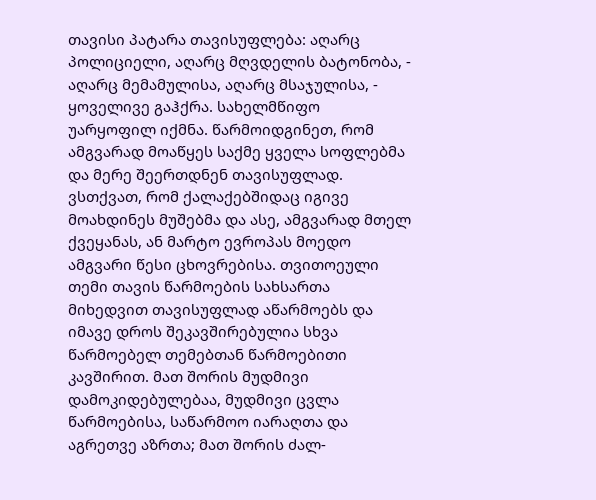თავისი პატარა თავისუფლება: აღარც პოლიციელი, აღარც მღვდელის ბატონობა, - აღარც მემამულისა, აღარც მსაჯულისა, - ყოველივე გაჰქრა. სახელმწიფო უარყოფილ იქმნა. წარმოიდგინეთ, რომ ამგვარად მოაწყეს საქმე ყველა სოფლებმა და მერე შეერთდნენ თავისუფლად. ვსთქვათ, რომ ქალაქებშიდაც იგივე მოახდინეს მუშებმა და ასე, ამგვარად მთელ ქვეყანას, ან მარტო ევროპას მოედო ამგვარი წესი ცხოვრებისა. თვითოეული თემი თავის წარმოების სახსართა მიხედვით თავისუფლად აწარმოებს და იმავე დროს შეკავშირებულია სხვა წარმოებელ თემებთან წარმოებითი კავშირით. მათ შორის მუდმივი დამოკიდებულებაა, მუდმივი ცვლა წარმოებისა, საწარმოო იარაღთა და აგრეთვე აზრთა; მათ შორის ძალ-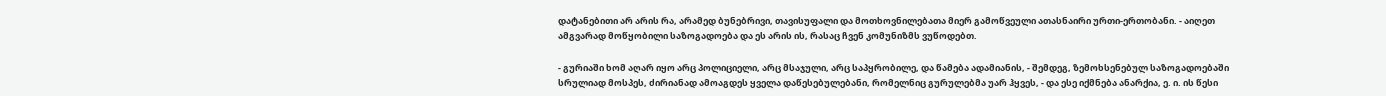დატანებითი არ არის რა, არამედ ბუნებრივი, თავისუფალი და მოთხოვნილებათა მიერ გამოწვეული ათასნაირი ურთი-ერთობანი. - აიღეთ ამგვარად მოწყობილი საზოგადოება და ეს არის ის, რასაც ჩვენ კომუნიზმს ვუწოდებთ.

- გურიაში ხომ აღარ იყო არც პოლიციელი, არც მსაჯული, არც საპყრობილე, და წამება ადამიანის, - შემდეგ, ზემოხსენებულ საზოგადოებაში სრულიად მოსპეს, ძირიანად ამოაგდეს ყველა დაწესებულებანი, რომელნიც გურულებმა უარ ჰყვეს, - და ესე იქმნება ანარქია, ე. ი. ის წესი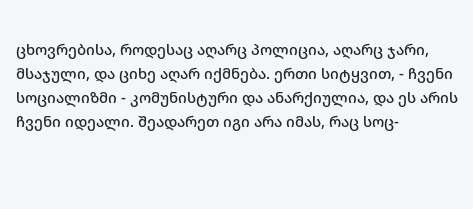ცხოვრებისა, როდესაც აღარც პოლიცია, აღარც ჯარი, მსაჯული, და ციხე აღარ იქმნება. ერთი სიტყვით, - ჩვენი სოციალიზმი - კომუნისტური და ანარქიულია, და ეს არის ჩვენი იდეალი. შეადარეთ იგი არა იმას, რაც სოც-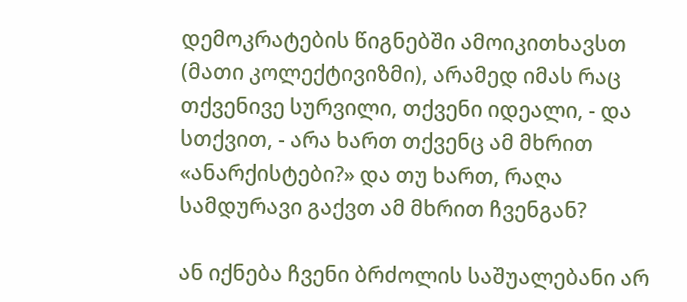დემოკრატების წიგნებში ამოიკითხავსთ (მათი კოლექტივიზმი), არამედ იმას რაც თქვენივე სურვილი, თქვენი იდეალი, - და სთქვით, - არა ხართ თქვენც ამ მხრით «ანარქისტები?» და თუ ხართ, რაღა სამდურავი გაქვთ ამ მხრით ჩვენგან?

ან იქნება ჩვენი ბრძოლის საშუალებანი არ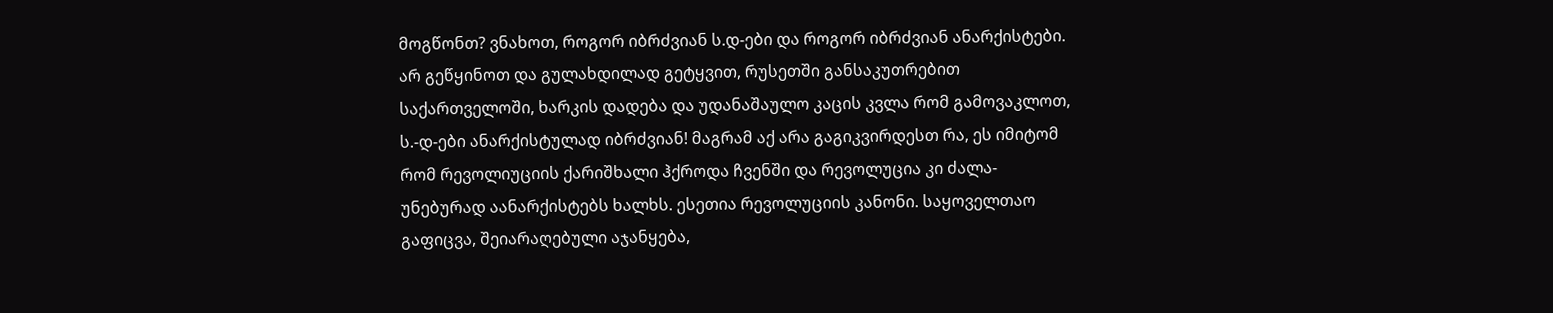მოგწონთ? ვნახოთ, როგორ იბრძვიან ს.დ-ები და როგორ იბრძვიან ანარქისტები. არ გეწყინოთ და გულახდილად გეტყვით, რუსეთში განსაკუთრებით საქართველოში, ხარკის დადება და უდანაშაულო კაცის კვლა რომ გამოვაკლოთ, ს.-დ-ები ანარქისტულად იბრძვიან! მაგრამ აქ არა გაგიკვირდესთ რა, ეს იმიტომ რომ რევოლიუციის ქარიშხალი ჰქროდა ჩვენში და რევოლუცია კი ძალა-უნებურად აანარქისტებს ხალხს. ესეთია რევოლუციის კანონი. საყოველთაო გაფიცვა, შეიარაღებული აჯანყება,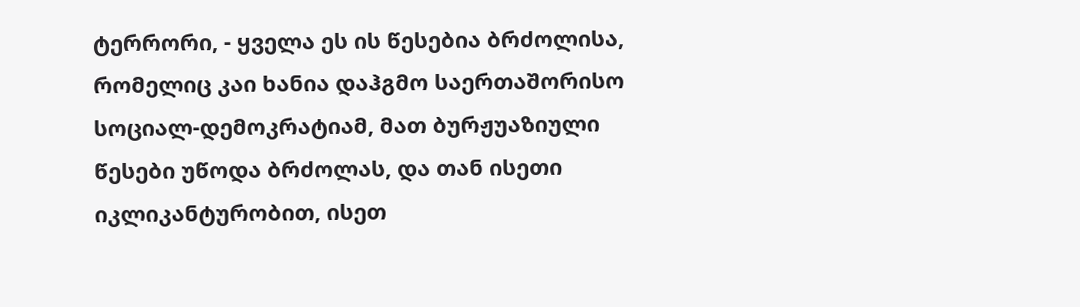ტერრორი, - ყველა ეს ის წესებია ბრძოლისა, რომელიც კაი ხანია დაჰგმო საერთაშორისო სოციალ-დემოკრატიამ, მათ ბურჟუაზიული წესები უწოდა ბრძოლას, და თან ისეთი იკლიკანტურობით, ისეთ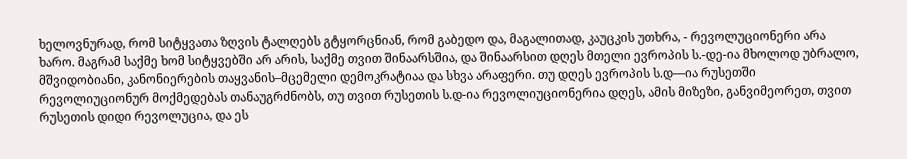ხელოვნურად, რომ სიტყვათა ზღვის ტალღებს გტყორცნიან, რომ გაბედო და, მაგალითად, კაუცკის უთხრა, - რევოლუციონერი არა ხარო. მაგრამ საქმე ხომ სიტყვებში არ არის, საქმე თვით შინაარსშია, და შინაარსით დღეს მთელი ევროპის ს.-დე-ია მხოლოდ უბრალო, მშვიდობიანი, კანონიერების თაყვანის–მცემელი დემოკრატიაა და სხვა არაფერი. თუ დღეს ევროპის ს.დ—ია რუსეთში რევოლიუციონურ მოქმედებას თანაუგრძნობს, თუ თვით რუსეთის ს.დ-ია რევოლიუციონერია დღეს, ამის მიზეზი, განვიმეორეთ, თვით რუსეთის დიდი რევოლუცია, და ეს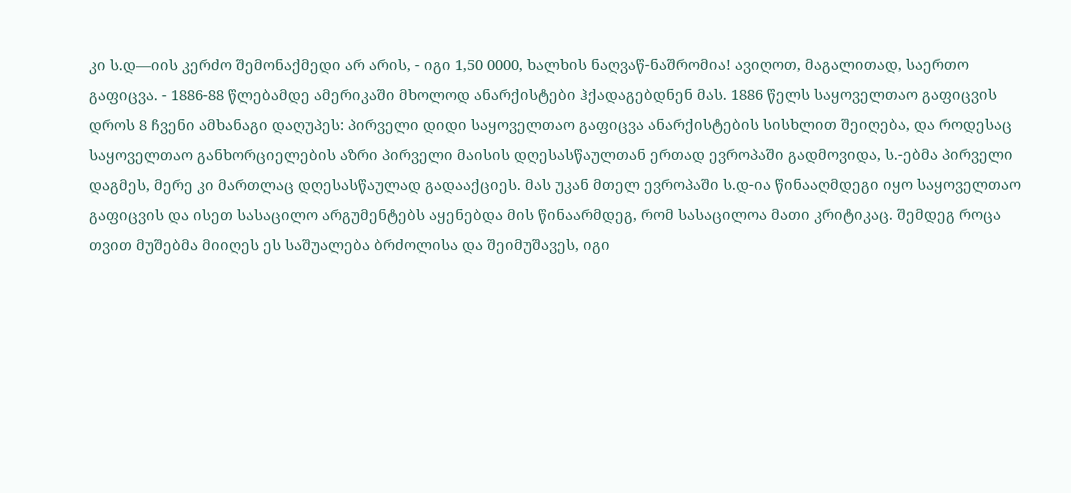კი ს.დ—იის კერძო შემონაქმედი არ არის, - იგი 1,50 0000, ხალხის ნაღვაწ-ნაშრომია! ავიღოთ, მაგალითად, საერთო გაფიცვა. - 1886-88 წლებამდე ამერიკაში მხოლოდ ანარქისტები ჰქადაგებდნენ მას. 1886 წელს საყოველთაო გაფიცვის დროს 8 ჩვენი ამხანაგი დაღუპეს: პირველი დიდი საყოველთაო გაფიცვა ანარქისტების სისხლით შეიღება, და როდესაც საყოველთაო განხორციელების აზრი პირველი მაისის დღესასწაულთან ერთად ევროპაში გადმოვიდა, ს.-ებმა პირველი დაგმეს, მერე კი მართლაც დღესასწაულად გადააქციეს. მას უკან მთელ ევროპაში ს.დ-ია წინააღმდეგი იყო საყოველთაო გაფიცვის და ისეთ სასაცილო არგუმენტებს აყენებდა მის წინაარმდეგ, რომ სასაცილოა მათი კრიტიკაც. შემდეგ როცა თვით მუშებმა მიიღეს ეს საშუალება ბრძოლისა და შეიმუშავეს, იგი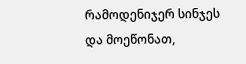რამოდენიჯერ სინჯეს და მოეწონათ,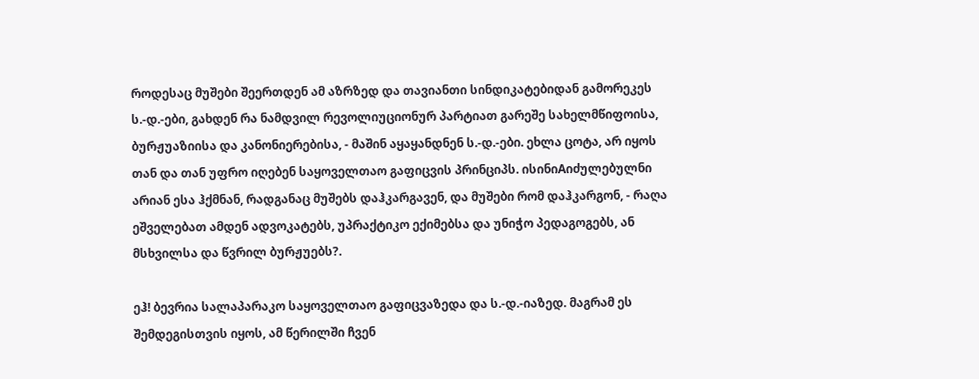როდესაც მუშები შეერთდენ ამ აზრზედ და თავიანთი სინდიკატებიდან გამორეკეს ს.-დ.-ები, გახდენ რა ნამდვილ რევოლიუციონურ პარტიათ გარეშე სახელმწიფოისა, ბურჟუაზიისა და კანონიერებისა, - მაშინ აყაყანდნენ ს.-დ.-ები. ეხლა ცოტა, არ იყოს თან და თან უფრო იღებენ საყოველთაო გაფიცვის პრინციპს. ისინიAიძულებულნი არიან ესა ჰქმნან, რადგანაც მუშებს დაჰკარგავენ, და მუშები რომ დაჰკარგონ, - რაღა ეშველებათ ამდენ ადვოკატებს, უპრაქტიკო ექიმებსა და უნიჭო პედაგოგებს, ან მსხვილსა და წვრილ ბურჟუებს?.

ეჰ! ბევრია სალაპარაკო საყოველთაო გაფიცვაზედა და ს.-დ.-იაზედ. მაგრამ ეს შემდეგისთვის იყოს, ამ წერილში ჩვენ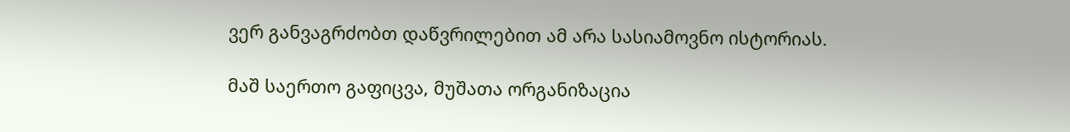ვერ განვაგრძობთ დაწვრილებით ამ არა სასიამოვნო ისტორიას.

მაშ საერთო გაფიცვა, მუშათა ორგანიზაცია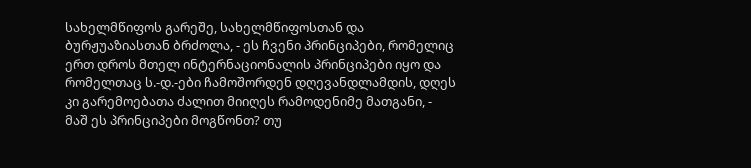სახელმწიფოს გარეშე, სახელმწიფოსთან და ბურჟუაზიასთან ბრძოლა, - ეს ჩვენი პრინციპები, რომელიც ერთ დროს მთელ ინტერნაციონალის პრინციპები იყო და რომელთაც ს.-დ.-ები ჩამოშორდენ დღევანდლამდის, დღეს კი გარემოებათა ძალით მიიღეს რამოდენიმე მათგანი, - მაშ ეს პრინციპები მოგწონთ? თუ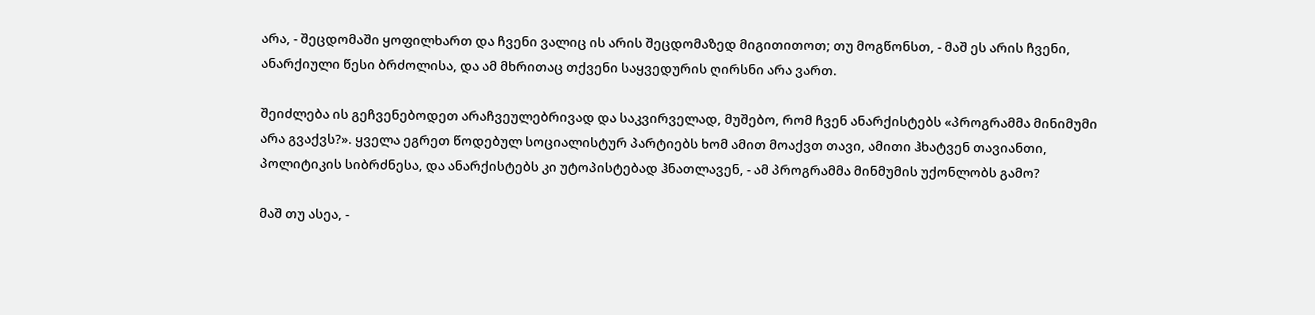არა, - შეცდომაში ყოფილხართ და ჩვენი ვალიც ის არის შეცდომაზედ მიგითითოთ; თუ მოგწონსთ, - მაშ ეს არის ჩვენი, ანარქიული წესი ბრძოლისა, და ამ მხრითაც თქვენი საყვედურის ღირსნი არა ვართ.

შეიძლება ის გეჩვენებოდეთ არაჩვეულებრივად და საკვირველად, მუშებო, რომ ჩვენ ანარქისტებს «პროგრამმა მინიმუმი არა გვაქვს?». ყველა ეგრეთ წოდებულ სოციალისტურ პარტიებს ხომ ამით მოაქვთ თავი, ამითი ჰხატვენ თავიანთი, პოლიტიკის სიბრძნესა, და ანარქისტებს კი უტოპისტებად ჰნათლავენ, - ამ პროგრამმა მინმუმის უქონლობს გამო?

მაშ თუ ასეა, -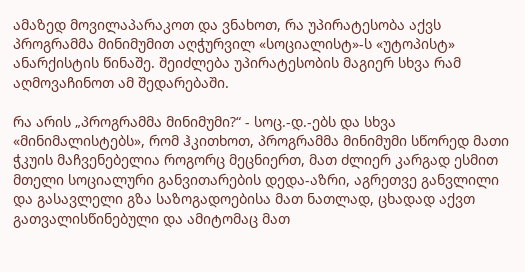ამაზედ მოვილაპარაკოთ და ვნახოთ, რა უპირატესობა აქვს პროგრამმა მინიმუმით აღჭურვილ «სოციალისტ»-ს «უტოპისტ» ანარქისტის წინაშე. შეიძლება უპირატესობის მაგიერ სხვა რამ აღმოვაჩინოთ ამ შედარებაში.

რა არის „პროგრამმა მინიმუმი?“ - სოც.-დ.-ებს და სხვა «მინიმალისტებს», რომ ჰკითხოთ, პროგრამმა მინიმუმი სწორედ მათი ჭკუის მაჩვენებელია როგორც მეცნიერთ, მათ ძლიერ კარგად ესმით მთელი სოციალური განვითარების დედა-აზრი, აგრეთვე განვლილი და გასავლელი გზა საზოგადოებისა მათ ნათლად, ცხადად აქვთ გათვალისწინებული და ამიტომაც მათ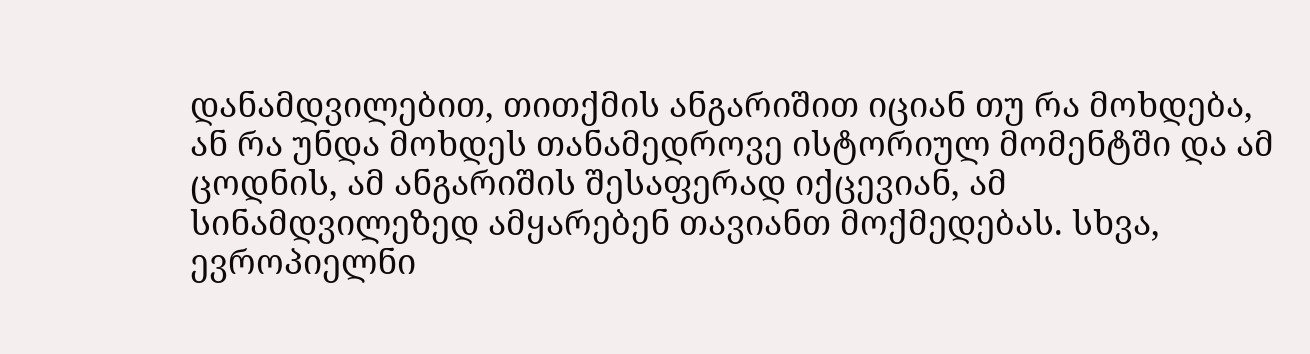დანამდვილებით, თითქმის ანგარიშით იციან თუ რა მოხდება, ან რა უნდა მოხდეს თანამედროვე ისტორიულ მომენტში და ამ ცოდნის, ამ ანგარიშის შესაფერად იქცევიან, ამ სინამდვილეზედ ამყარებენ თავიანთ მოქმედებას. სხვა, ევროპიელნი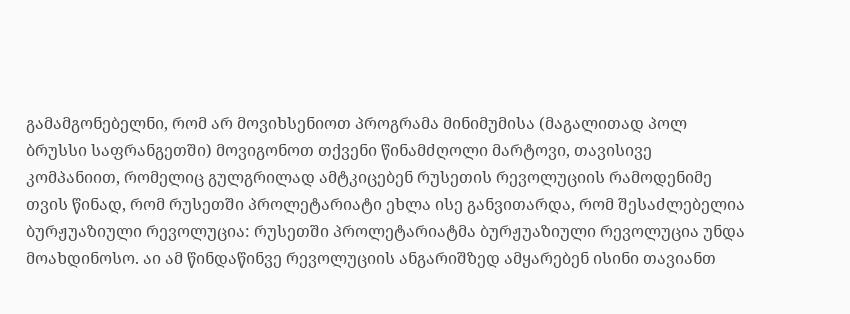გამამგონებელნი, რომ არ მოვიხსენიოთ პროგრამა მინიმუმისა (მაგალითად პოლ ბრუსსი საფრანგეთში) მოვიგონოთ თქვენი წინამძღოლი მარტოვი, თავისივე კომპანიით, რომელიც გულგრილად ამტკიცებენ რუსეთის რევოლუციის რამოდენიმე თვის წინად, რომ რუსეთში პროლეტარიატი ეხლა ისე განვითარდა, რომ შესაძლებელია ბურჟუაზიული რევოლუცია: რუსეთში პროლეტარიატმა ბურჟუაზიული რევოლუცია უნდა მოახდინოსო. აი ამ წინდაწინვე რევოლუციის ანგარიშზედ ამყარებენ ისინი თავიანთ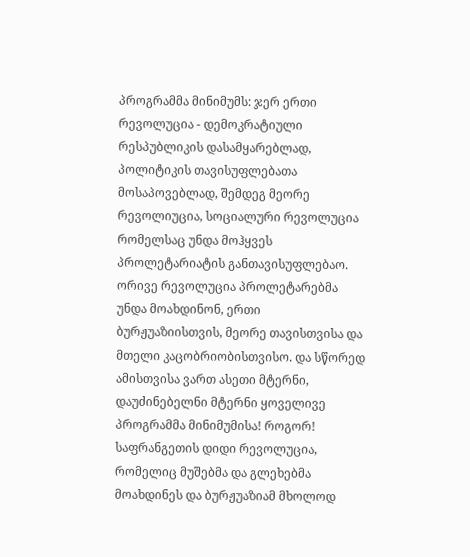პროგრამმა მინიმუმს: ჯერ ერთი რევოლუცია - დემოკრატიული რესპუბლიკის დასამყარებლად, პოლიტიკის თავისუფლებათა მოსაპოვებლად, შემდეგ მეორე რევოლიუცია, სოციალური რევოლუცია რომელსაც უნდა მოჰყვეს პროლეტარიატის განთავისუფლებაო. ორივე რევოლუცია პროლეტარებმა უნდა მოახდინონ, ერთი ბურჟუაზიისთვის, მეორე თავისთვისა და მთელი კაცობრიობისთვისო. და სწორედ ამისთვისა ვართ ასეთი მტერნი, დაუძინებელნი მტერნი ყოველივე პროგრამმა მინიმუმისა! როგორ! საფრანგეთის დიდი რევოლუცია, რომელიც მუშებმა და გლეხებმა მოახდინეს და ბურჟუაზიამ მხოლოდ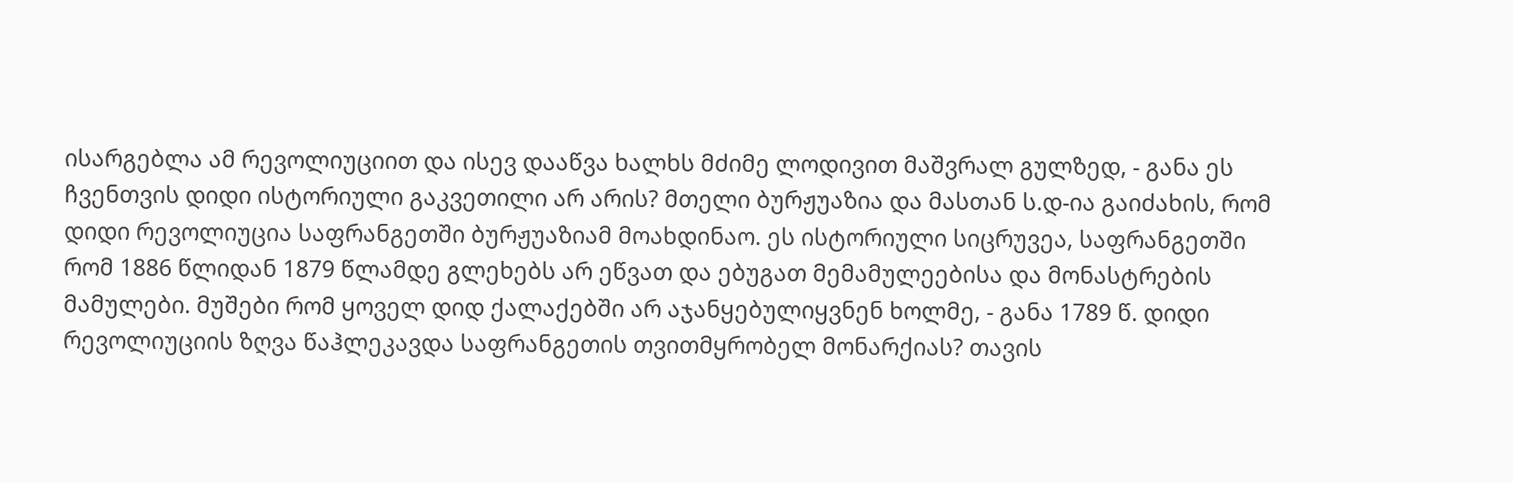ისარგებლა ამ რევოლიუციით და ისევ დააწვა ხალხს მძიმე ლოდივით მაშვრალ გულზედ, - განა ეს ჩვენთვის დიდი ისტორიული გაკვეთილი არ არის? მთელი ბურჟუაზია და მასთან ს.დ-ია გაიძახის, რომ დიდი რევოლიუცია საფრანგეთში ბურჟუაზიამ მოახდინაო. ეს ისტორიული სიცრუვეა, საფრანგეთში რომ 1886 წლიდან 1879 წლამდე გლეხებს არ ეწვათ და ებუგათ მემამულეებისა და მონასტრების მამულები. მუშები რომ ყოველ დიდ ქალაქებში არ აჯანყებულიყვნენ ხოლმე, - განა 1789 წ. დიდი რევოლიუციის ზღვა წაჰლეკავდა საფრანგეთის თვითმყრობელ მონარქიას? თავის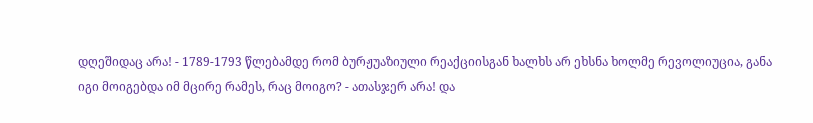დღეშიდაც არა! - 1789-1793 წლებამდე რომ ბურჟუაზიული რეაქციისგან ხალხს არ ეხსნა ხოლმე რევოლიუცია, განა იგი მოიგებდა იმ მცირე რამეს, რაც მოიგო? - ათასჯერ არა! და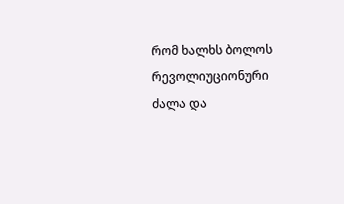რომ ხალხს ბოლოს რევოლიუციონური ძალა და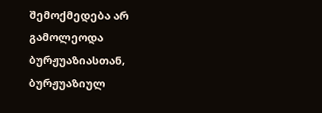შემოქმედება არ გამოლეოდა ბურჟუაზიასთან, ბურჟუაზიულ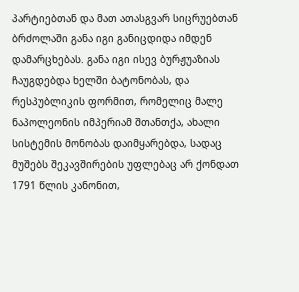პარტიებთან და მათ ათასგვარ სიცრუებთან ბრძოლაში განა იგი განიცდიდა იმდენ დამარცხებას. განა იგი ისევ ბურჟუაზიას ჩაუგდებდა ხელში ბატონობას, და რესპუბლიკის ფორმით, რომელიც მალე ნაპოლეონის იმპერიამ შთანთქა, ახალი სისტემის მონობას დაიმყარებდა, სადაც მუშებს შეკავშირების უფლებაც არ ქონდათ 1791 წლის კანონით,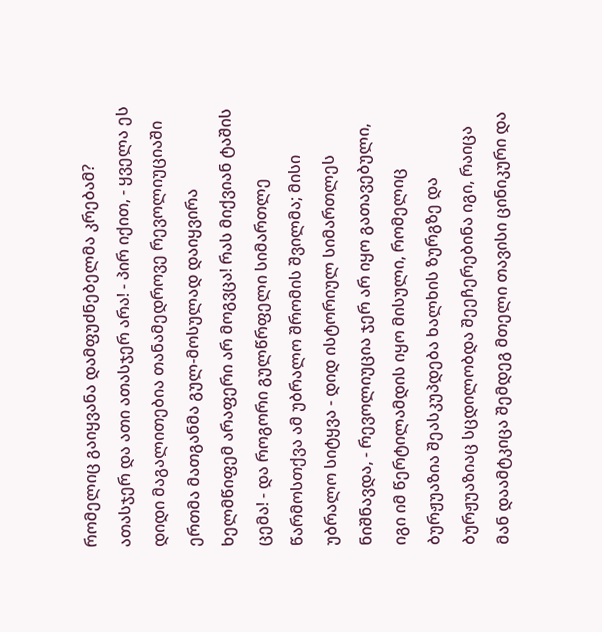რომელიც გაიყვანა დამფუძნებელმა კრებამ? ათასჯერ და ათი ათასჯერ არა! - პირ იქით, - ყველა ეს დიდი მაგალითებია თანამედროვე რევოლიუციაში ერთმა მათგანმა გულ-მოსულად დაიყვირა ხელმწიფემ არაფერი არ მოგვცა! რას მიქვიან ტაშის ცემა! - და როგორი გულწრფელი სიმართლე წარმოსთქვა ამ უბრალო შრომის შვილმა; მისი უბრალო სიტყვა - დიდ ისტორიულ სიმართლეს ნიშნავდა, - რევოლიუცია ჯერ არ იყო გათავებული, იგი იმ წერტილამდის იყო მისული, რომელიც ბურჟუაზია შეასკუპდება ხალხის ზურგზე და ბურჟუაზიაც სცდილობდა შეეჩერებინა იგი, რაიცა მან დაამტკიცა შემდეგ მთელი თავისი ცინიკური და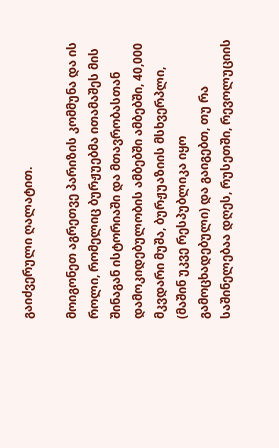გაიძვერული ღალატით.

მოიგონეთ აგრეთვე პარიზის კომმუნა და ის როლი, რომელიც ბურჟუებმა ითამაშეს მის შინაგან ისტორიაში და მთავრობასთან დამოკიდებულობის ამბებში ამბებში, 40,000 მკვდარი მუშა, ბურჟუაზიის მსხვერპლი, (მაშინ უკვე რესპუბლიკა იყო გამოცხადებული) და გაიგებთ, თუ რა საშინელებაა დღეს, რუსეთში, რევოლუციის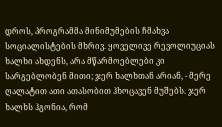დროს, პროგრამმა მინიმუმების ჩმახვა სოციალისტების მხრივ. ყოველივე რევოლიუციას ხალხი ახდენს, არა მწარმოებლები კი სარგებლობენ მითი; ჯერ ხალხთან არიან, - მერე ღალატით ათი ათასობით ჰხოცავენ მუშებს. ჯერ ხალხს ჰგონია, რომ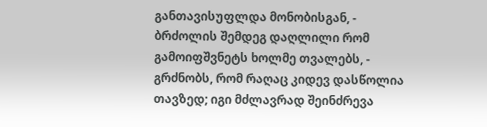განთავისუფლდა მონობისგან, - ბრძოლის შემდეგ დაღლილი რომ გამოიფშვნეტს ხოლმე თვალებს, - გრძნობს, რომ რაღაც კიდევ დასწოლია თავზედ; იგი მძლავრად შეინძრევა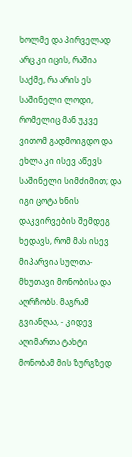ხოლმე და პირველად არც კი იცის, რაშია საქმე, რა არის ეს საშინელი ლოდი, რომელიც მან უკვე ვითომ გადმოიგდო და ეხლა კი ისევ აწევს საშინელი სიმძიმით; და იგი ცოტა ხნის დაკვირვების შემდეგ ხედავს, რომ მას ისევ მიპარვია სულთა-მხუთავი მონობისა და აღრჩობს. მაგრამ გვიანღაა, - კიდევ აღიმართა ტახტი მონობამ მის ზურგზედ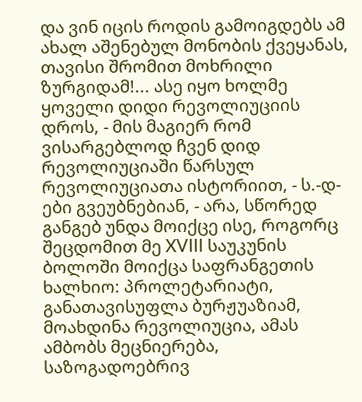და ვინ იცის როდის გამოიგდებს ამ ახალ აშენებულ მონობის ქვეყანას, თავისი შრომით მოხრილი ზურგიდამ!... ასე იყო ხოლმე ყოველი დიდი რევოლიუციის დროს, - მის მაგიერ რომ ვისარგებლოდ ჩვენ დიდ რევოლიუციაში წარსულ რევოლიუციათა ისტორიით, - ს.-დ-ები გვეუბნებიან, - არა, სწორედ განგებ უნდა მოიქცე ისე, როგორც შეცდომით მე XVIII საუკუნის ბოლოში მოიქცა საფრანგეთის ხალხიო: პროლეტარიატი, განათავისუფლა ბურჟუაზიამ, მოახდინა რევოლიუცია, ამას ამბობს მეცნიერება, საზოგადოებრივ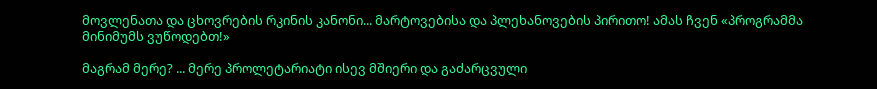მოვლენათა და ცხოვრების რკინის კანონი... მარტოვებისა და პლეხანოვების პირითო! ამას ჩვენ «პროგრამმა მინიმუმს ვუწოდებთ!»

მაგრამ მერე? ... მერე პროლეტარიატი ისევ მშიერი და გაძარცვული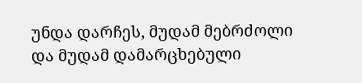უნდა დარჩეს, მუდამ მებრძოლი და მუდამ დამარცხებული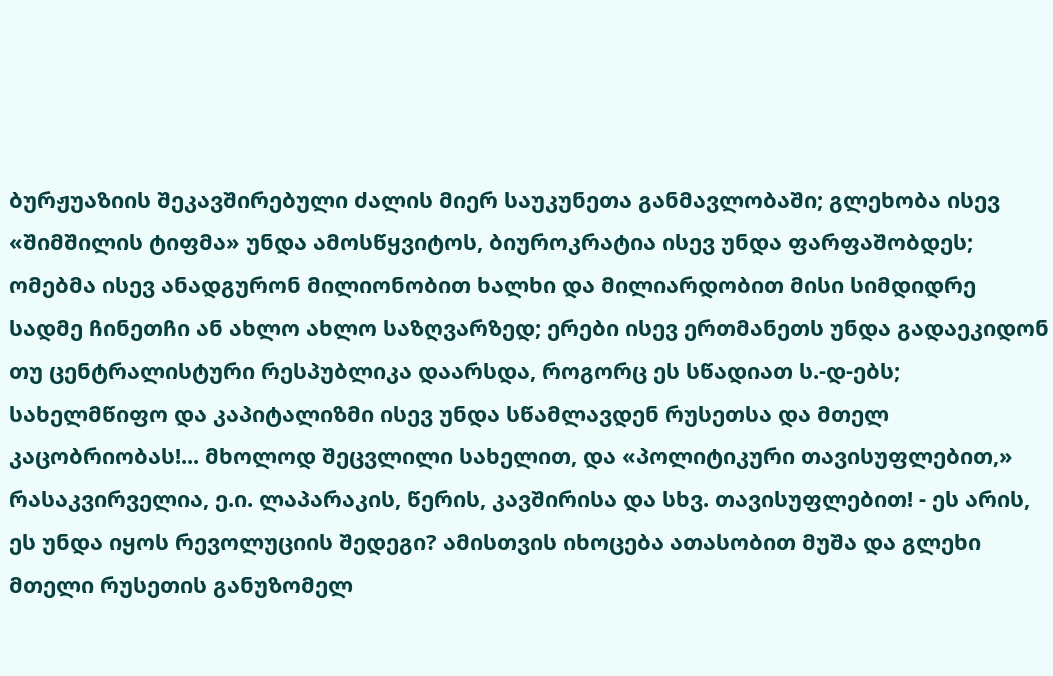ბურჟუაზიის შეკავშირებული ძალის მიერ საუკუნეთა განმავლობაში; გლეხობა ისევ «შიმშილის ტიფმა» უნდა ამოსწყვიტოს, ბიუროკრატია ისევ უნდა ფარფაშობდეს; ომებმა ისევ ანადგურონ მილიონობით ხალხი და მილიარდობით მისი სიმდიდრე სადმე ჩინეთჩი ან ახლო ახლო საზღვარზედ; ერები ისევ ერთმანეთს უნდა გადაეკიდონ თუ ცენტრალისტური რესპუბლიკა დაარსდა, როგორც ეს სწადიათ ს.-დ-ებს; სახელმწიფო და კაპიტალიზმი ისევ უნდა სწამლავდენ რუსეთსა და მთელ კაცობრიობას!... მხოლოდ შეცვლილი სახელით, და «პოლიტიკური თავისუფლებით,» რასაკვირველია, ე.ი. ლაპარაკის, წერის, კავშირისა და სხვ. თავისუფლებით! - ეს არის, ეს უნდა იყოს რევოლუციის შედეგი? ამისთვის იხოცება ათასობით მუშა და გლეხი მთელი რუსეთის განუზომელ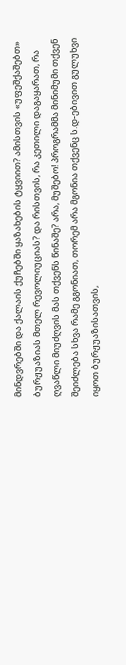მინდვრებში და ქალაის ქუჩებში ყაზახების ტყვიით? ამისთვის «უფეშქაშებთ» ბურჟუაზიას მთელ რევოლიუციას? და რისთვის, რა კეთილი დაგაყარათ, რა ღვაწლი მიუძღვის მას თქვენს წინაშე? არა, მუშებო! პროგრამმა მინიმუმი თქვენ შეიძლება სხვა რამე გგონიათ, თორემ არა მგონია თქვენც ს.დ-ებივით გულუხვი იყოთ ბურჟუაზისათვის,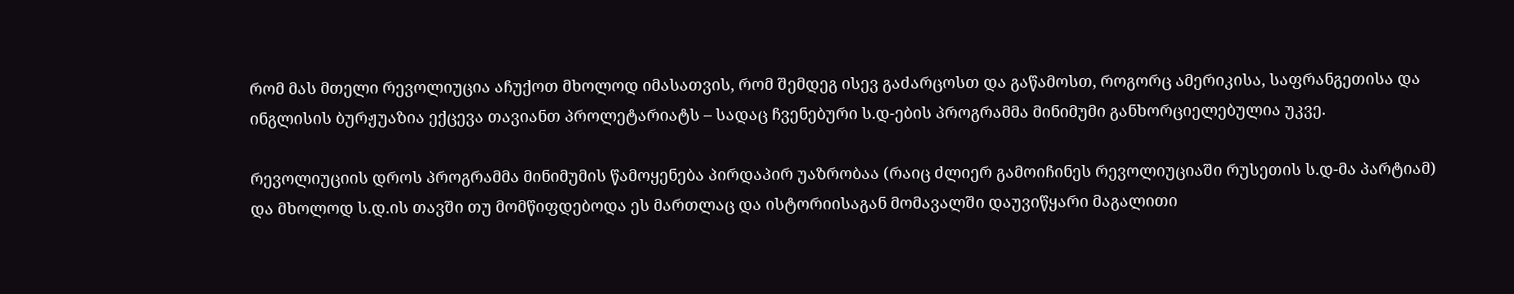რომ მას მთელი რევოლიუცია აჩუქოთ მხოლოდ იმასათვის, რომ შემდეგ ისევ გაძარცოსთ და გაწამოსთ, როგორც ამერიკისა, საფრანგეთისა და ინგლისის ბურჟუაზია ექცევა თავიანთ პროლეტარიატს – სადაც ჩვენებური ს.დ-ების პროგრამმა მინიმუმი განხორციელებულია უკვე.

რევოლიუციის დროს პროგრამმა მინიმუმის წამოყენება პირდაპირ უაზრობაა (რაიც ძლიერ გამოიჩინეს რევოლიუციაში რუსეთის ს.დ-მა პარტიამ) და მხოლოდ ს.დ.ის თავში თუ მომწიფდებოდა ეს მართლაც და ისტორიისაგან მომავალში დაუვიწყარი მაგალითი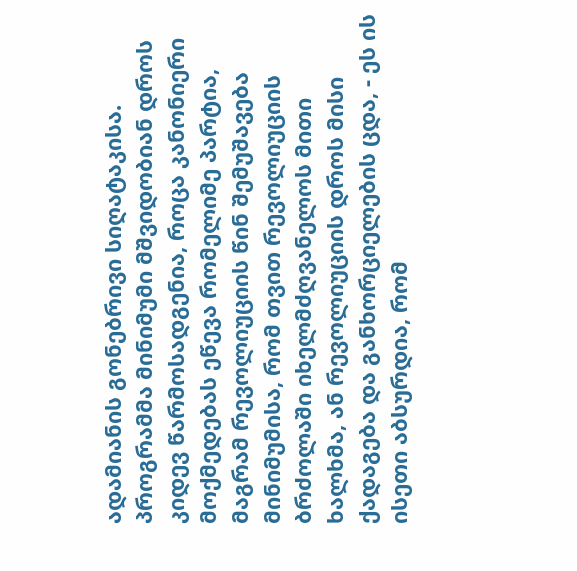ადამიანის გონებრივი სიღატაკისა. პროგრამმა მინიმუმი მშვიდობიან დროს კიდევ წარმოსადგენია, როცა კანონიერი მოქმედებას ეწევა რომელიმე პარტია, მაგრამ რევოლიუციის წინ შემუშავება მინიმუმისა, რომ თვით რევოლიუციის ბრძოლაში იხელმძღვანელოს მითი ხალხმა, ან რევოლიუციის დროს მისი ქადაგება და განხორციელების ცდა, - ეს ის ისეთი აბსურდია, რომ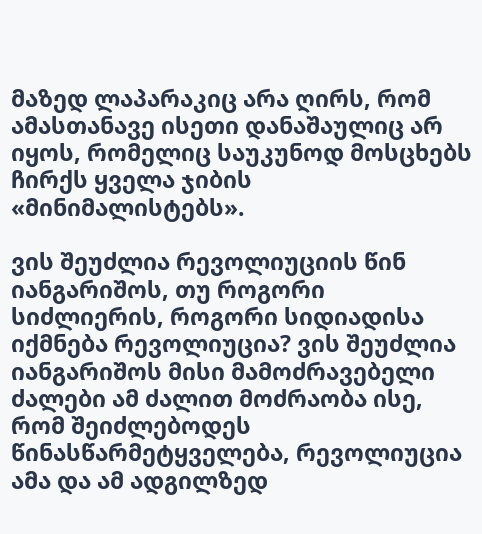მაზედ ლაპარაკიც არა ღირს, რომ ამასთანავე ისეთი დანაშაულიც არ იყოს, რომელიც საუკუნოდ მოსცხებს ჩირქს ყველა ჯიბის «მინიმალისტებს».

ვის შეუძლია რევოლიუციის წინ იანგარიშოს, თუ როგორი სიძლიერის, როგორი სიდიადისა იქმნება რევოლიუცია? ვის შეუძლია იანგარიშოს მისი მამოძრავებელი ძალები ამ ძალით მოძრაობა ისე, რომ შეიძლებოდეს წინასწარმეტყველება, რევოლიუცია ამა და ამ ადგილზედ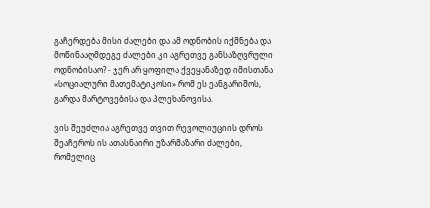გაჩერდება მისი ძალები და ამ ოდნობის იქმნება და მოწინააღმდეგე ძალები კი აგრეთვე განსაზღვრული ოდნობისაო? - ჯერ არ ყოფილა ქვეყანაზედ იმისთანა «სოციალური მათემატიკოსი» რომ ეს ეანგარიშოს, გარდა მარტოვებისა და პლეხანოვისა.

ვის შეუძლია აგრეთვე თვით რევოლიუციის დროს შეაჩეროს ის ათასნაირი უზარმაზარი ძალები, რომელიც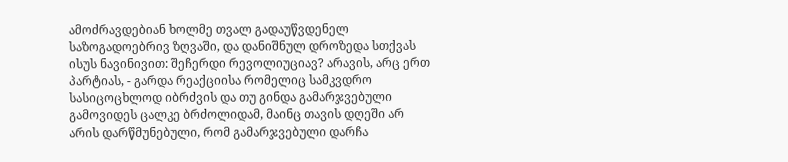ამოძრავდებიან ხოლმე თვალ გადაუწვდენელ საზოგადოებრივ ზღვაში, და დანიშნულ დროზედა სთქვას ისუს ნავინივით: შეჩერდი რევოლიუციავ? არავის, არც ერთ პარტიას, - გარდა რეაქციისა რომელიც სამკვდრო სასიცოცხლოდ იბრძვის და თუ გინდა გამარჯვებული გამოვიდეს ცალკე ბრძოლიდამ, მაინც თავის დღეში არ არის დარწმუნებული, რომ გამარჯვებული დარჩა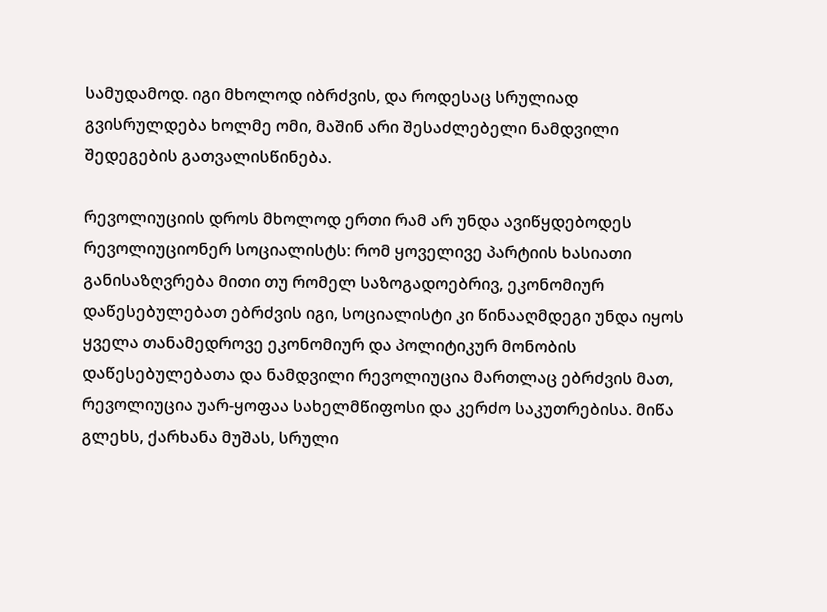სამუდამოდ. იგი მხოლოდ იბრძვის, და როდესაც სრულიად გვისრულდება ხოლმე ომი, მაშინ არი შესაძლებელი ნამდვილი შედეგების გათვალისწინება.

რევოლიუციის დროს მხოლოდ ერთი რამ არ უნდა ავიწყდებოდეს რევოლიუციონერ სოციალისტს: რომ ყოველივე პარტიის ხასიათი განისაზღვრება მითი თუ რომელ საზოგადოებრივ, ეკონომიურ დაწესებულებათ ებრძვის იგი, სოციალისტი კი წინააღმდეგი უნდა იყოს ყველა თანამედროვე ეკონომიურ და პოლიტიკურ მონობის დაწესებულებათა და ნამდვილი რევოლიუცია მართლაც ებრძვის მათ, რევოლიუცია უარ-ყოფაა სახელმწიფოსი და კერძო საკუთრებისა. მიწა გლეხს, ქარხანა მუშას, სრული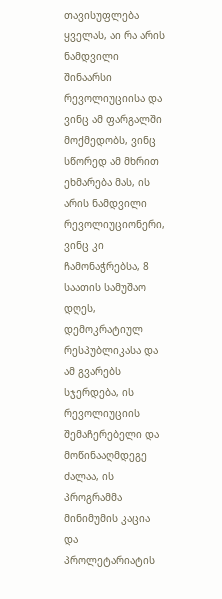თავისუფლება ყველას, აი რა არის ნამდვილი შინაარსი რევოლიუციისა და ვინც ამ ფარგალში მოქმედობს, ვინც სწორედ ამ მხრით ეხმარება მას, ის არის ნამდვილი რევოლიუციონერი, ვინც კი ჩამონაჭრებსა, 8 საათის სამუშაო დღეს, დემოკრატიულ რესპუბლიკასა და ამ გვარებს სჯერდება, ის რევოლიუციის შემაჩერებელი და მოწინააღმდეგე ძალაა, ის პროგრამმა მინიმუმის კაცია და პროლეტარიატის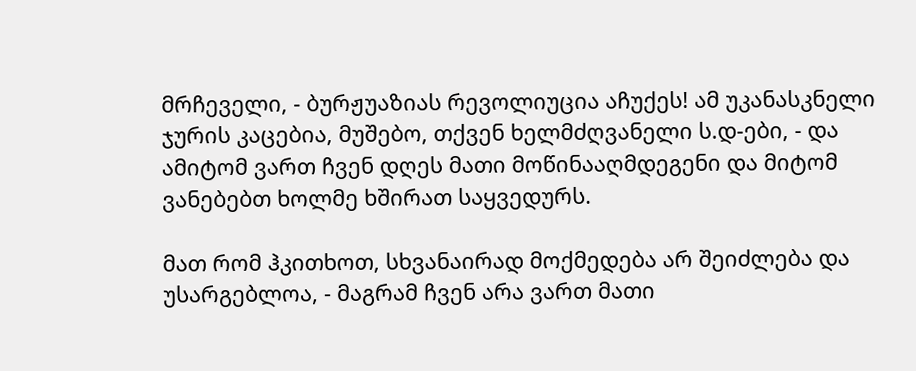მრჩეველი, - ბურჟუაზიას რევოლიუცია აჩუქეს! ამ უკანასკნელი ჯურის კაცებია, მუშებო, თქვენ ხელმძღვანელი ს.დ-ები, - და ამიტომ ვართ ჩვენ დღეს მათი მოწინააღმდეგენი და მიტომ ვანებებთ ხოლმე ხშირათ საყვედურს.

მათ რომ ჰკითხოთ, სხვანაირად მოქმედება არ შეიძლება და უსარგებლოა, - მაგრამ ჩვენ არა ვართ მათი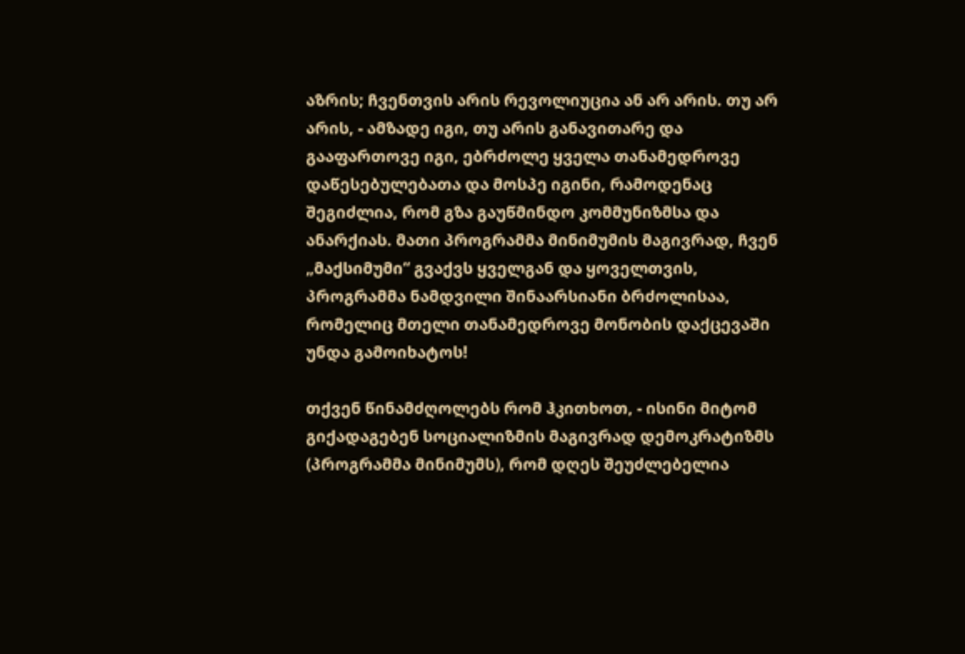აზრის; ჩვენთვის არის რევოლიუცია ან არ არის. თუ არ არის, - ამზადე იგი, თუ არის განავითარე და გააფართოვე იგი, ებრძოლე ყველა თანამედროვე დაწესებულებათა და მოსპე იგინი, რამოდენაც შეგიძლია, რომ გზა გაუწმინდო კომმუნიზმსა და ანარქიას. მათი პროგრამმა მინიმუმის მაგივრად, ჩვენ „მაქსიმუმი“ გვაქვს ყველგან და ყოველთვის, პროგრამმა ნამდვილი შინაარსიანი ბრძოლისაა, რომელიც მთელი თანამედროვე მონობის დაქცევაში უნდა გამოიხატოს!

თქვენ წინამძღოლებს რომ ჰკითხოთ, - ისინი მიტომ გიქადაგებენ სოციალიზმის მაგივრად დემოკრატიზმს (პროგრამმა მინიმუმს), რომ დღეს შეუძლებელია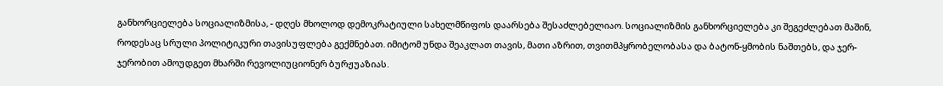განხორციელება სოციალიზმისა, - დღეს მხოლოდ დემოკრატიული სახელმწიფოს დაარსება შესაძლებელიაო. სოციალიზმის განხორციელება კი შეგეძლებათ მაშინ, როდესაც სრული პოლიტიკური თავისუფლება გექმნებათ. იმიტომ უნდა შეაკლათ თავის, მათი აზრით, თვითმპყრობელობასა და ბატონ-ყმობის ნაშთებს, და ჯერ-ჯერობით ამოუდგეთ მხარში რევოლიუციონერ ბურჟუაზიას.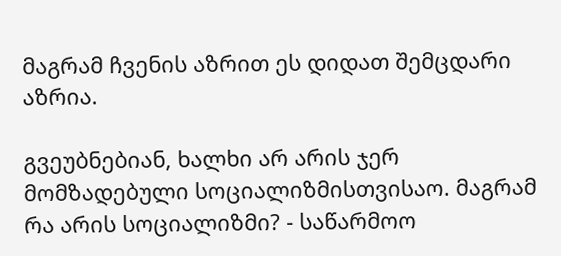მაგრამ ჩვენის აზრით ეს დიდათ შემცდარი აზრია.

გვეუბნებიან, ხალხი არ არის ჯერ მომზადებული სოციალიზმისთვისაო. მაგრამ რა არის სოციალიზმი? - საწარმოო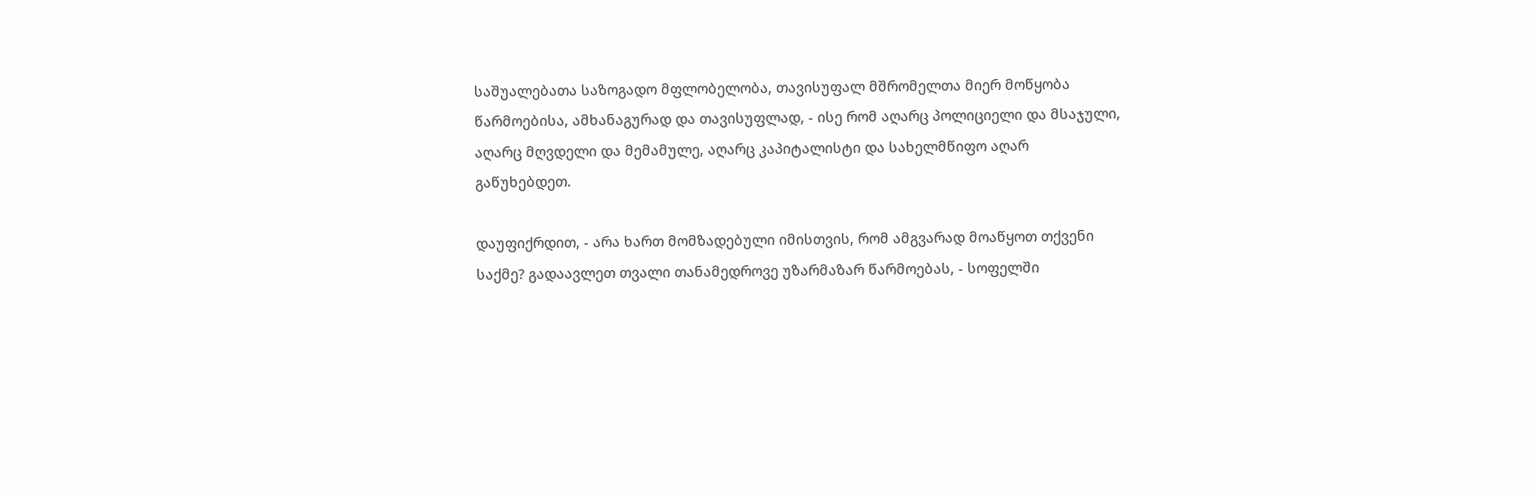საშუალებათა საზოგადო მფლობელობა, თავისუფალ მშრომელთა მიერ მოწყობა წარმოებისა, ამხანაგურად და თავისუფლად, - ისე რომ აღარც პოლიციელი და მსაჯული, აღარც მღვდელი და მემამულე, აღარც კაპიტალისტი და სახელმწიფო აღარ გაწუხებდეთ.

დაუფიქრდით, - არა ხართ მომზადებული იმისთვის, რომ ამგვარად მოაწყოთ თქვენი საქმე? გადაავლეთ თვალი თანამედროვე უზარმაზარ წარმოებას, - სოფელში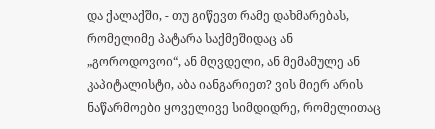და ქალაქში, - თუ გიწევთ რამე დახმარებას, რომელიმე პატარა საქმეშიდაც ან „გოროდოვოი“, ან მღვდელი, ან მემამულე ან კაპიტალისტი, აბა იანგარიეთ? ვის მიერ არის ნაწარმოები ყოველივე სიმდიდრე, რომელითაც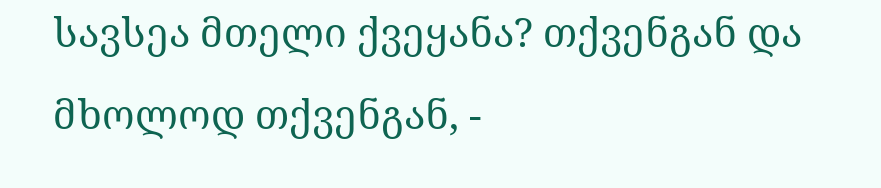სავსეა მთელი ქვეყანა? თქვენგან და მხოლოდ თქვენგან, -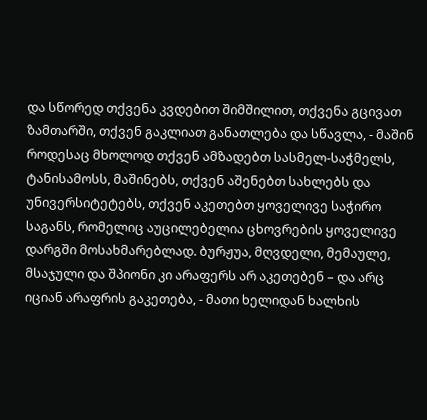და სწორედ თქვენა კვდებით შიმშილით, თქვენა გცივათ ზამთარში, თქვენ გაკლიათ განათლება და სწავლა, - მაშინ როდესაც მხოლოდ თქვენ ამზადებთ სასმელ-საჭმელს, ტანისამოსს, მაშინებს, თქვენ აშენებთ სახლებს და უნივერსიტეტებს, თქვენ აკეთებთ ყოველივე საჭირო საგანს, რომელიც აუცილებელია ცხოვრების ყოველივე დარგში მოსახმარებლად. ბურჟუა, მღვდელი, მემაულე, მსაჯული და შპიონი კი არაფერს არ აკეთებენ – და არც იციან არაფრის გაკეთება, - მათი ხელიდან ხალხის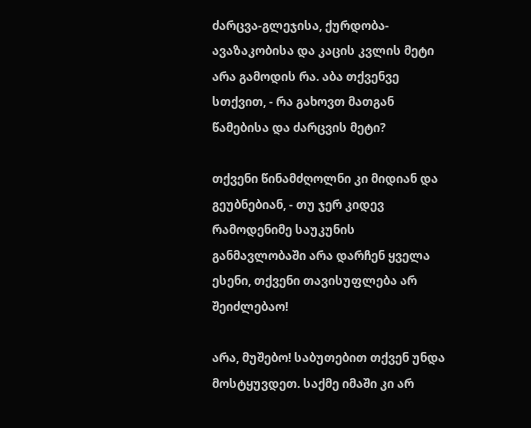ძარცვა-გლეჯისა, ქურდობა-ავაზაკობისა და კაცის კვლის მეტი არა გამოდის რა. აბა თქვენვე სთქვით, - რა გახოვთ მათგან წამებისა და ძარცვის მეტი?

თქვენი წინამძღოლნი კი მიდიან და გეუბნებიან, - თუ ჯერ კიდევ რამოდენიმე საუკუნის განმავლობაში არა დარჩენ ყველა ესენი, თქვენი თავისუფლება არ შეიძლებაო!

არა, მუშებო! საბუთებით თქვენ უნდა მოსტყუვდეთ. საქმე იმაში კი არ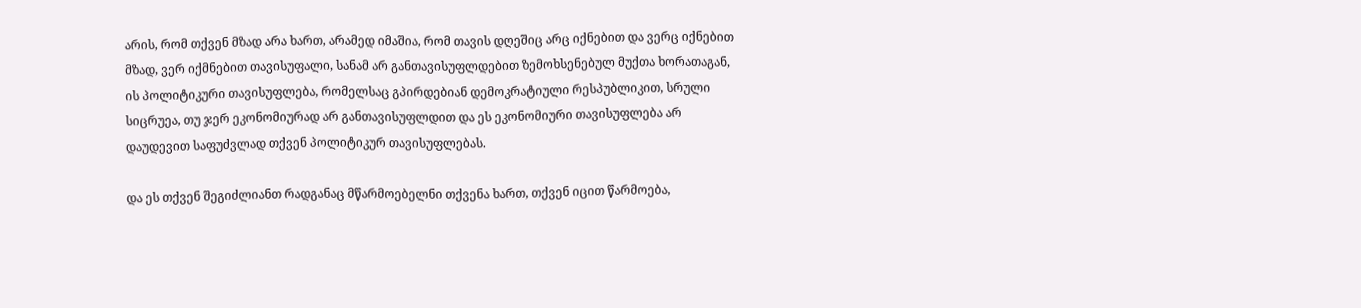არის, რომ თქვენ მზად არა ხართ, არამედ იმაშია, რომ თავის დღეშიც არც იქნებით და ვერც იქნებით მზად, ვერ იქმნებით თავისუფალი, სანამ არ განთავისუფლდებით ზემოხსენებულ მუქთა ხორათაგან, ის პოლიტიკური თავისუფლება, რომელსაც გპირდებიან დემოკრატიული რესპუბლიკით, სრული სიცრუეა, თუ ჯერ ეკონომიურად არ განთავისუფლდით და ეს ეკონომიური თავისუფლება არ დაუდევით საფუძვლად თქვენ პოლიტიკურ თავისუფლებას.

და ეს თქვენ შეგიძლიანთ რადგანაც მწარმოებელნი თქვენა ხართ, თქვენ იცით წარმოება,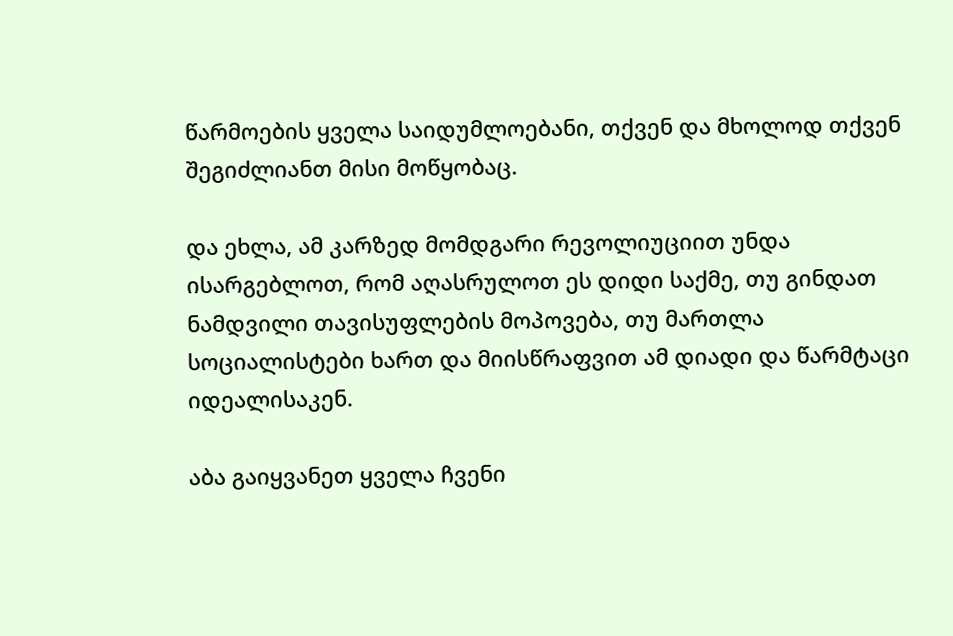წარმოების ყველა საიდუმლოებანი, თქვენ და მხოლოდ თქვენ შეგიძლიანთ მისი მოწყობაც.

და ეხლა, ამ კარზედ მომდგარი რევოლიუციით უნდა ისარგებლოთ, რომ აღასრულოთ ეს დიდი საქმე, თუ გინდათ ნამდვილი თავისუფლების მოპოვება, თუ მართლა სოციალისტები ხართ და მიისწრაფვით ამ დიადი და წარმტაცი იდეალისაკენ.

აბა გაიყვანეთ ყველა ჩვენი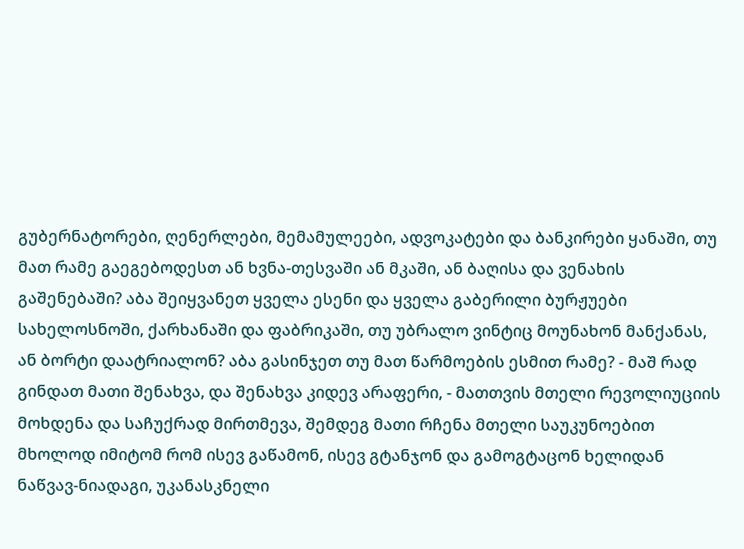გუბერნატორები, ღენერლები, მემამულეები, ადვოკატები და ბანკირები ყანაში, თუ მათ რამე გაეგებოდესთ ან ხვნა-თესვაში ან მკაში, ან ბაღისა და ვენახის გაშენებაში? აბა შეიყვანეთ ყველა ესენი და ყველა გაბერილი ბურჟუები სახელოსნოში, ქარხანაში და ფაბრიკაში, თუ უბრალო ვინტიც მოუნახონ მანქანას, ან ბორტი დაატრიალონ? აბა გასინჯეთ თუ მათ წარმოების ესმით რამე? - მაშ რად გინდათ მათი შენახვა, და შენახვა კიდევ არაფერი, - მათთვის მთელი რევოლიუციის მოხდენა და საჩუქრად მირთმევა, შემდეგ მათი რჩენა მთელი საუკუნოებით მხოლოდ იმიტომ რომ ისევ გაწამონ, ისევ გტანჯონ და გამოგტაცონ ხელიდან ნაწვავ-ნიადაგი, უკანასკნელი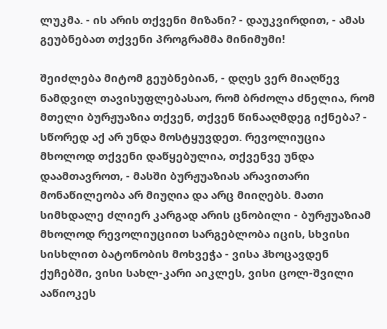ლუკმა. - ის არის თქვენი მიზანი? - დაუკვირდით, - ამას გეუბნებათ თქვენი პროგრამმა მინიმუმი!

შეიძლება მიტომ გეუბნებიან, - დღეს ვერ მიაღწევ ნამდვილ თავისუფლებასაო, რომ ბრძოლა ძნელია, რომ მთელი ბურჟუაზია თქვენ, თქვენ წინააღმდეგ იქნება? - სწორედ აქ არ უნდა მოსტყუვდეთ. რევოლიუცია მხოლოდ თქვენი დაწყებულია, თქვენვე უნდა დაამთავროთ, - მასში ბურჟუაზიას არავითარი მონაწილეობა არ მიუღია და არც მიიღებს. მათი სიმხდალე ძლიერ კარგად არის ცნობილი - ბურჟუაზიამ მხოლოდ რევოლიუციით სარგებლობა იცის, სხვისი სისხლით ბატონობის მოხვეჭა - ვისა ჰხოცავდენ ქუჩებში, ვისი სახლ-კარი აიკლეს, ვისი ცოლ-შვილი ააწიოკეს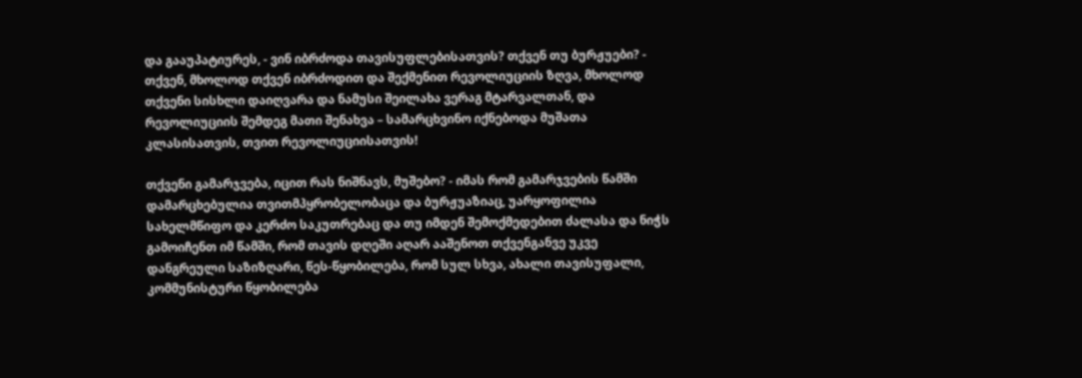და გააუპატიურეს, - ვინ იბრძოდა თავისუფლებისათვის? თქვენ თუ ბურჟუები? - თქვენ, მხოლოდ თქვენ იბრძოდით და შექმენით რევოლიუციის ზღვა, მხოლოდ თქვენი სისხლი დაიღვარა და ნამუსი შეილახა ვერაგ მტარვალთან, და რევოლიუციის შემდეგ მათი შენახვა – სამარცხვინო იქნებოდა მუშათა კლასისათვის, თვით რევოლიუციისათვის!

თქვენი გამარჯვება, იცით რას ნიშნავს, მუშებო? - იმას რომ გამარჯვების წამში დამარცხებულია თვითმპყრობელობაცა და ბურჟუაზიაც, უარყოფილია სახელმწიფო და კერძო საკუთრებაც და თუ იმდენ შემოქმედებით ძალასა და ნიჭს გამოიჩენთ იმ წამში, რომ თავის დღეში აღარ ააშენოთ თქვენგანვე უკვე დანგრეული საზიზღარი, წეს-წყობილება, რომ სულ სხვა, ახალი თავისუფალი, კომმუნისტური წყობილება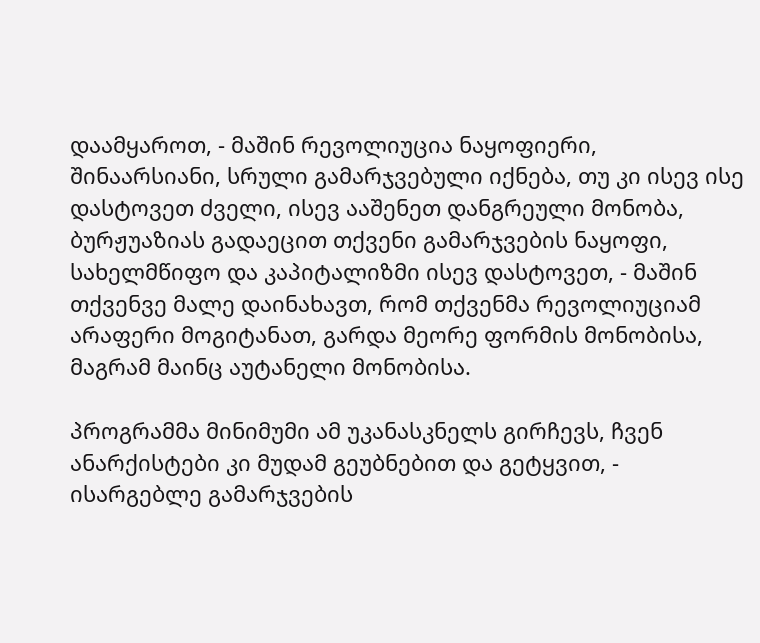დაამყაროთ, - მაშინ რევოლიუცია ნაყოფიერი, შინაარსიანი, სრული გამარჯვებული იქნება, თუ კი ისევ ისე დასტოვეთ ძველი, ისევ ააშენეთ დანგრეული მონობა, ბურჟუაზიას გადაეცით თქვენი გამარჯვების ნაყოფი, სახელმწიფო და კაპიტალიზმი ისევ დასტოვეთ, - მაშინ თქვენვე მალე დაინახავთ, რომ თქვენმა რევოლიუციამ არაფერი მოგიტანათ, გარდა მეორე ფორმის მონობისა, მაგრამ მაინც აუტანელი მონობისა.

პროგრამმა მინიმუმი ამ უკანასკნელს გირჩევს, ჩვენ ანარქისტები კი მუდამ გეუბნებით და გეტყვით, - ისარგებლე გამარჯვების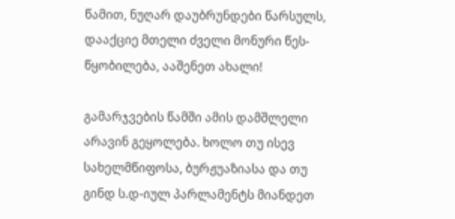წამით, ნუღარ დაუბრუნდები წარსულს, დააქციე მთელი ძველი მონური წეს-წყობილება, ააშენეთ ახალი!

გამარჯვების წამში ამის დამშლელი არავინ გეყოლება. ხოლო თუ ისევ სახელმწიფოსა, ბურჟუაზიასა და თუ გინდ ს.დ-იულ პარლამენტს მიანდეთ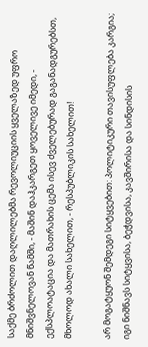საქმე ბრძოლით დაღლილებმა რევოლიუციის ყველაზედ უფრო მნიშვნელოვან წამში, - მაშინ დაჰკარგეთ ყოველივე იმედი, - ექსპლოატაცია და მათრახის ცემა ისევ ძველებურად გაგანადგურებსთ, მხოლოდ ახალი სახელით, - რესპუბლიკის სახელით!

არ მოგატყუონ შემდეგი სიტყვებით: პოლიტიკური თავისუფლება კარგია; იგი ნიშნავს სიტყვისა, ბეჭდვისა, კავშირისა და სინდისის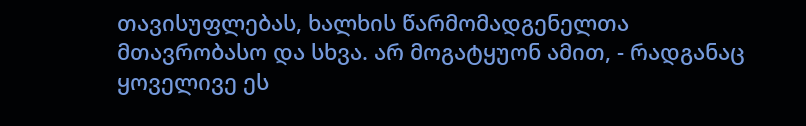თავისუფლებას, ხალხის წარმომადგენელთა მთავრობასო და სხვა. არ მოგატყუონ ამით, - რადგანაც ყოველივე ეს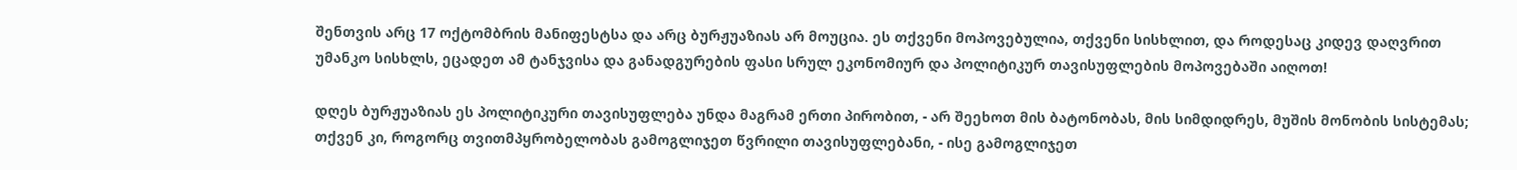შენთვის არც 17 ოქტომბრის მანიფესტსა და არც ბურჟუაზიას არ მოუცია. ეს თქვენი მოპოვებულია, თქვენი სისხლით, და როდესაც კიდევ დაღვრით უმანკო სისხლს, ეცადეთ ამ ტანჯვისა და განადგურების ფასი სრულ ეკონომიურ და პოლიტიკურ თავისუფლების მოპოვებაში აიღოთ!

დღეს ბურჟუაზიას ეს პოლიტიკური თავისუფლება უნდა მაგრამ ერთი პირობით, - არ შეეხოთ მის ბატონობას, მის სიმდიდრეს, მუშის მონობის სისტემას; თქვენ კი, როგორც თვითმპყრობელობას გამოგლიჯეთ წვრილი თავისუფლებანი, - ისე გამოგლიჯეთ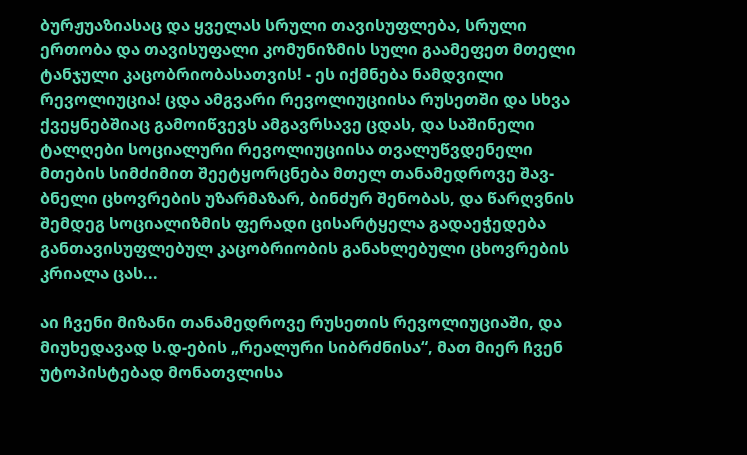ბურჟუაზიასაც და ყველას სრული თავისუფლება, სრული ერთობა და თავისუფალი კომუნიზმის სული გაამეფეთ მთელი ტანჯული კაცობრიობასათვის! - ეს იქმნება ნამდვილი რევოლიუცია! ცდა ამგვარი რევოლიუციისა რუსეთში და სხვა ქვეყნებშიაც გამოიწვევს ამგავრსავე ცდას, და საშინელი ტალღები სოციალური რევოლიუციისა თვალუწვდენელი მთების სიმძიმით შეეტყორცნება მთელ თანამედროვე შავ-ბნელი ცხოვრების უზარმაზარ, ბინძურ შენობას, და წარღვნის შემდეგ სოციალიზმის ფერადი ცისარტყელა გადაეჭედება განთავისუფლებულ კაცობრიობის განახლებული ცხოვრების კრიალა ცას...

აი ჩვენი მიზანი თანამედროვე რუსეთის რევოლიუციაში, და მიუხედავად ს.დ-ების „რეალური სიბრძნისა“, მათ მიერ ჩვენ უტოპისტებად მონათვლისა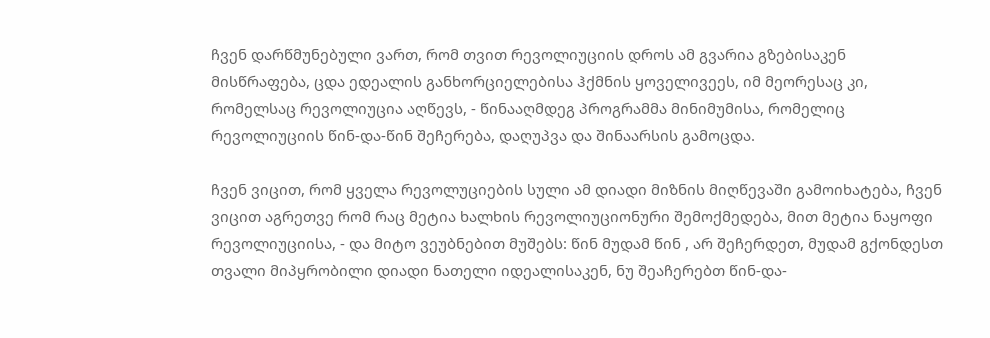ჩვენ დარწმუნებული ვართ, რომ თვით რევოლიუციის დროს ამ გვარია გზებისაკენ მისწრაფება, ცდა ედეალის განხორციელებისა ჰქმნის ყოველივეეს, იმ მეორესაც კი, რომელსაც რევოლიუცია აღწევს, - წინააღმდეგ პროგრამმა მინიმუმისა, რომელიც რევოლიუციის წინ-და-წინ შეჩერება, დაღუპვა და შინაარსის გამოცდა.

ჩვენ ვიცით, რომ ყველა რევოლუციების სული ამ დიადი მიზნის მიღწევაში გამოიხატება, ჩვენ ვიცით აგრეთვე რომ რაც მეტია ხალხის რევოლიუციონური შემოქმედება, მით მეტია ნაყოფი რევოლიუციისა, - და მიტო ვეუბნებით მუშებს: წინ მუდამ წინ , არ შეჩერდეთ, მუდამ გქონდესთ თვალი მიპყრობილი დიადი ნათელი იდეალისაკენ, ნუ შეაჩერებთ წინ-და-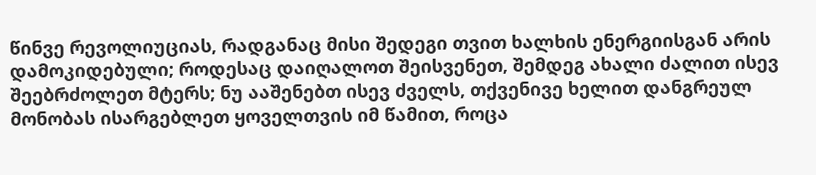წინვე რევოლიუციას, რადგანაც მისი შედეგი თვით ხალხის ენერგიისგან არის დამოკიდებული; როდესაც დაიღალოთ შეისვენეთ, შემდეგ ახალი ძალით ისევ შეებრძოლეთ მტერს; ნუ ააშენებთ ისევ ძველს, თქვენივე ხელით დანგრეულ მონობას ისარგებლეთ ყოველთვის იმ წამით, როცა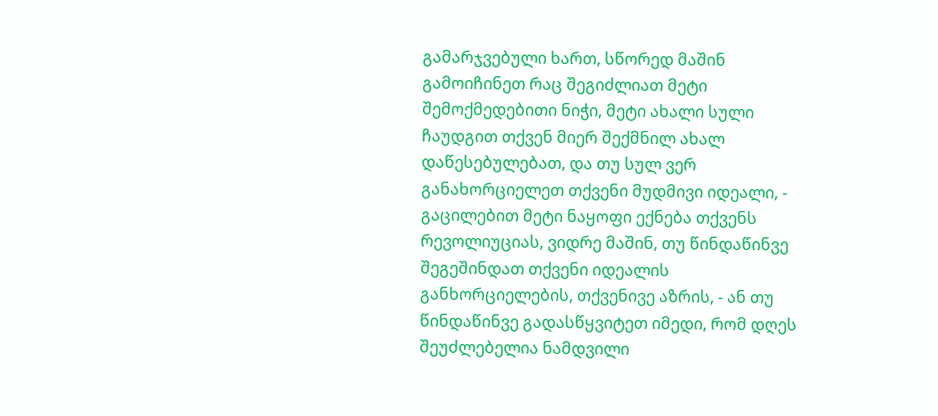გამარჯვებული ხართ, სწორედ მაშინ გამოიჩინეთ რაც შეგიძლიათ მეტი შემოქმედებითი ნიჭი, მეტი ახალი სული ჩაუდგით თქვენ მიერ შექმნილ ახალ დაწესებულებათ, და თუ სულ ვერ განახორციელეთ თქვენი მუდმივი იდეალი, - გაცილებით მეტი ნაყოფი ექნება თქვენს რევოლიუციას, ვიდრე მაშინ, თუ წინდაწინვე შეგეშინდათ თქვენი იდეალის განხორციელების, თქვენივე აზრის, - ან თუ წინდაწინვე გადასწყვიტეთ იმედი, რომ დღეს შეუძლებელია ნამდვილი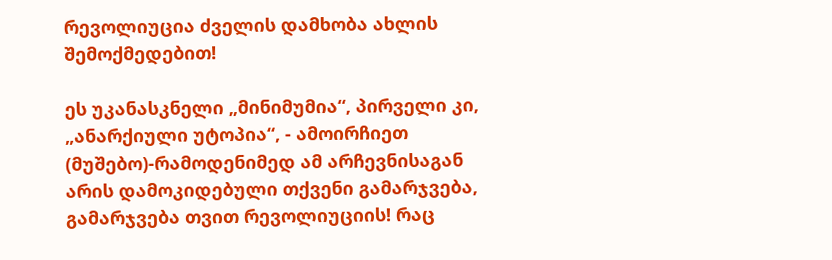რევოლიუცია ძველის დამხობა ახლის შემოქმედებით!

ეს უკანასკნელი „მინიმუმია“, პირველი კი, „ანარქიული უტოპია“, - ამოირჩიეთ (მუშებო)-რამოდენიმედ ამ არჩევნისაგან არის დამოკიდებული თქვენი გამარჯვება, გამარჯვება თვით რევოლიუციის! რაც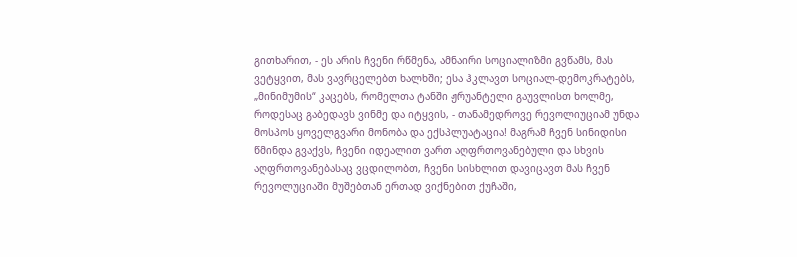გითხარით, - ეს არის ჩვენი რწმენა, ამნაირი სოციალიზმი გვწამს, მას ვეტყვით, მას ვავრცელებთ ხალხში; ესა ჰკლავთ სოციალ-დემოკრატებს, „მინიმუმის“ კაცებს, რომელთა ტანში ჟრუანტელი გაუვლისთ ხოლმე, როდესაც გაბედავს ვინმე და იტყვის, - თანამედროვე რევოლიუციამ უნდა მოსპოს ყოველგვარი მონობა და ექსპლუატაცია! მაგრამ ჩვენ სინიდისი წმინდა გვაქვს, ჩვენი იდეალით ვართ აღფრთოვანებული და სხვის აღფრთოვანებასაც ვცდილობთ, ჩვენი სისხლით დავიცავთ მას ჩვენ რევოლუციაში მუშებთან ერთად ვიქნებით ქუჩაში,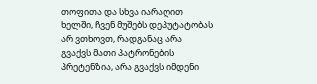თოფითა და სხვა იარაღით ხელში, ჩვენ მუშებს დეპუტატობას არ ვთხოვთ, რადგანაც არა გვაქვს მათი პატრონების პრეტენზია, არა გვაქვს იმდენი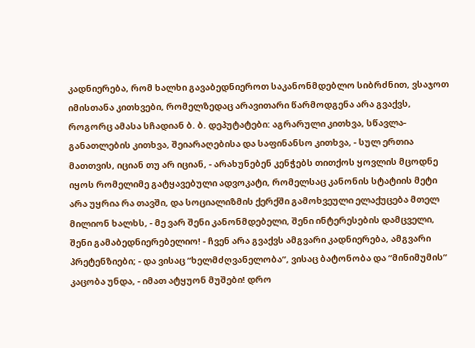კადნიერება, რომ ხალხი გავაბედნიეროთ საკანონმდებლო სიბრძნით, ვსაჯოთ იმისთანა კითხვები, რომელზედაც არავითარი წარმოდგენა არა გვაქვს, როგორც ამასა სჩადიან ბ. ბ. დეპუტატები: აგრარული კითხვა, სწავლა-განათლების კითხვა, შეიარაღებისა და საფინანსო კითხვა, - სულ ერთია მათთვის, იციან თუ არ იციან, - არახუნებენ კენჭებს თითქოს ყოვლის მცოდნე იყოს რომელიმე გატყავებული ადვოკატი, რომელსაც კანონის სტატიის მეტი არა უყრია რა თავში, და სოციალიზმის ქერქში გამოხვეული ელაქუცება მთელ მილიონ ხალხს, - მე ვარ შენი კანონმდებელი, შენი ინტერესების დამცველი, შენი გამაბედნიერებელიო! - ჩვენ არა გვაქვს ამგვარი კადნიერება, ამგვარი პრეტენზიები; - და ვისაც “ხელმძღვანელობა”, ვისაც ბატონობა და “მინიმუმის” კაცობა უნდა, - იმათ ატყუონ მუშები! დრო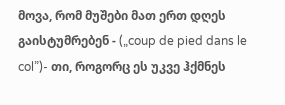მოვა, რომ მუშები მათ ერთ დღეს გაისტუმრებენ - („coup de pied dans le col”)- თი, როგორც ეს უკვე ჰქმნეს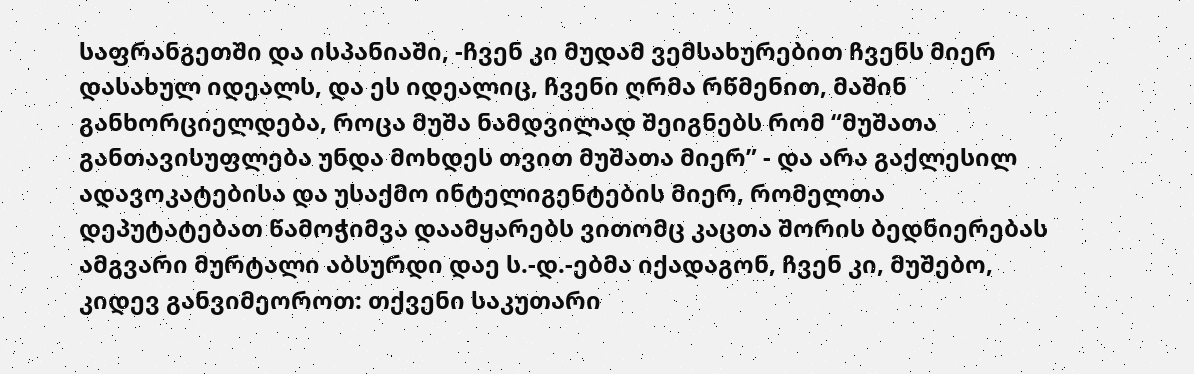საფრანგეთში და ისპანიაში, -ჩვენ კი მუდამ ვემსახურებით ჩვენს მიერ დასახულ იდეალს, და ეს იდეალიც, ჩვენი ღრმა რწმენით, მაშინ განხორციელდება, როცა მუშა ნამდვილად შეიგნებს რომ “მუშათა განთავისუფლება უნდა მოხდეს თვით მუშათა მიერ” - და არა გაქლესილ ადავოკატებისა და უსაქმო ინტელიგენტების მიერ, რომელთა დეპუტატებათ წამოჭიმვა დაამყარებს ვითომც კაცთა შორის ბედნიერებას ამგვარი მურტალი აბსურდი დაე ს.-დ.-ებმა იქადაგონ, ჩვენ კი, მუშებო, კიდევ განვიმეოროთ: თქვენი საკუთარი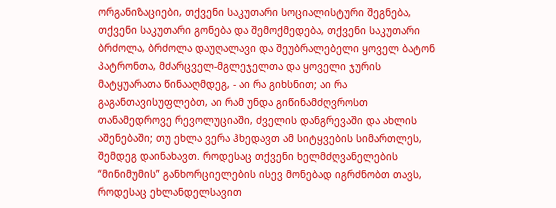ორგანიზაციები, თქვენი საკუთარი სოციალისტური შეგნება, თქვენი საკუთარი გონება და შემოქმედება, თქვენი საკუთარი ბრძოლა, ბრძოლა დაუღალავი და შეუბრალებელი ყოველ ბატონ პატრონთა, მძარცველ-მგლეჯელთა და ყოველი ჯურის მატყუარათა წინააღმდეგ, - აი რა გიხსნით; აი რა გაგანთავისუფლებთ, აი რამ უნდა გიწინამძღვროსთ თანამედროვე რევოლუციაში, ძველის დანგრევაში და ახლის აშენებაში; თუ ეხლა ვერა ჰხედავთ ამ სიტყვების სიმართლეს, შემდეგ დაინახავთ. როდესაც თქვენი ხელმძღვანელების “მინიმუმის” განხორციელების ისევ მონებად იგრძნობთ თავს, როდესაც ეხლანდელსავით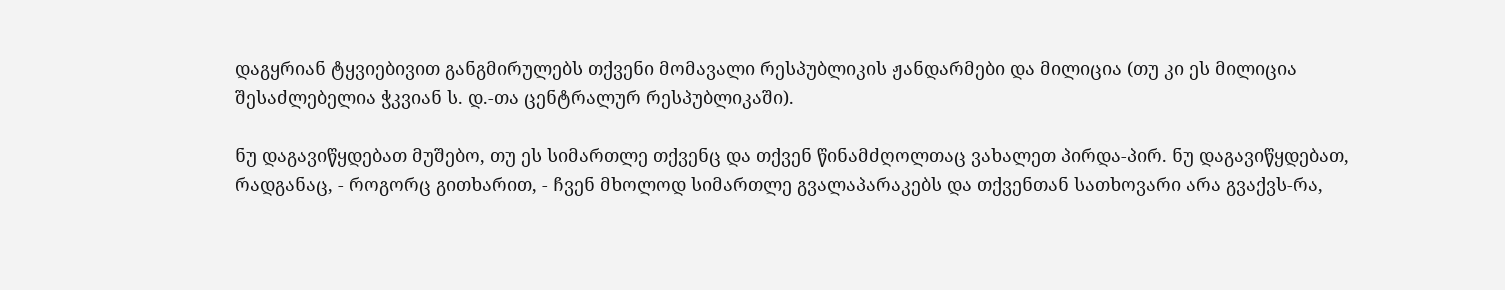დაგყრიან ტყვიებივით განგმირულებს თქვენი მომავალი რესპუბლიკის ჟანდარმები და მილიცია (თუ კი ეს მილიცია შესაძლებელია ჭკვიან ს. დ.-თა ცენტრალურ რესპუბლიკაში).

ნუ დაგავიწყდებათ მუშებო, თუ ეს სიმართლე თქვენც და თქვენ წინამძღოლთაც ვახალეთ პირდა-პირ. ნუ დაგავიწყდებათ, რადგანაც, - როგორც გითხარით, - ჩვენ მხოლოდ სიმართლე გვალაპარაკებს და თქვენთან სათხოვარი არა გვაქვს-რა,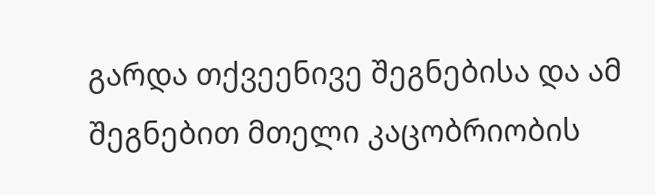გარდა თქვეენივე შეგნებისა და ამ შეგნებით მთელი კაცობრიობის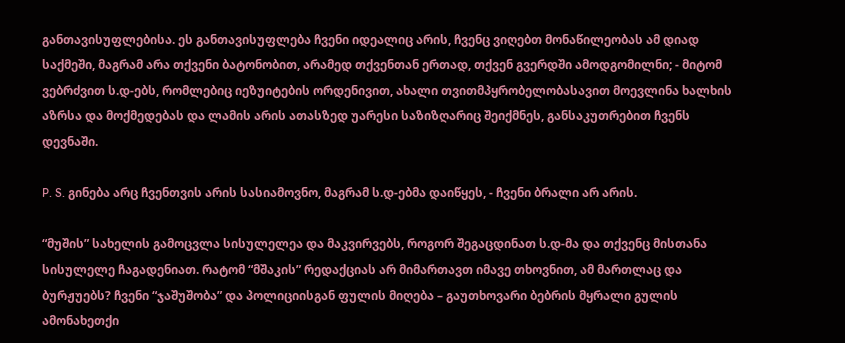განთავისუფლებისა. ეს განთავისუფლება ჩვენი იდეალიც არის, ჩვენც ვიღებთ მონაწილეობას ამ დიად საქმეში, მაგრამ არა თქვენი ბატონობით, არამედ თქვენთან ერთად, თქვენ გვერდში ამოდგომილნი; - მიტომ ვებრძვით ს.დ-ებს, რომლებიც იეზუიტების ორდენივით, ახალი თვითმპყრობელობასავით მოევლინა ხალხის აზრსა და მოქმედებას და ლამის არის ათასზედ უარესი საზიზღარიც შეიქმნეს, განსაკუთრებით ჩვენს დევნაში.

P. S. გინება არც ჩვენთვის არის სასიამოვნო, მაგრამ ს.დ-ებმა დაიწყეს, - ჩვენი ბრალი არ არის.

“მუშის” სახელის გამოცვლა სისულელეა და მაკვირვებს, როგორ შეგაცდინათ ს.დ-მა და თქვენც მისთანა სისულელე ჩაგადენიათ. რატომ “მშაკის” რედაქციას არ მიმართავთ იმავე თხოვნით, ამ მართლაც და ბურჟუებს? ჩვენი “ჯაშუშობა” და პოლიციისგან ფულის მიღება – გაუთხოვარი ბებრის მყრალი გულის ამონახეთქი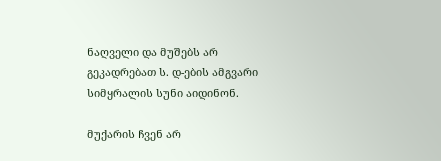ნაღველი და მუშებს არ გეკადრებათ ს. დ-ების ამგვარი სიმყრალის სუნი აიდინონ.

მუქარის ჩვენ არ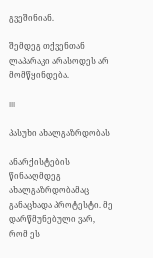გვეშინიან.

შემდეგ თქვენთან ლაპარაკი არასოდეს არ მომწყინდება.

III

პასუხი ახალგაზრდობას

ანარქისტების წინააღმდეგ ახალგაზრდობამაც განაცხადა პროტესტი. მე დარწმუნებული ვარ, რომ ეს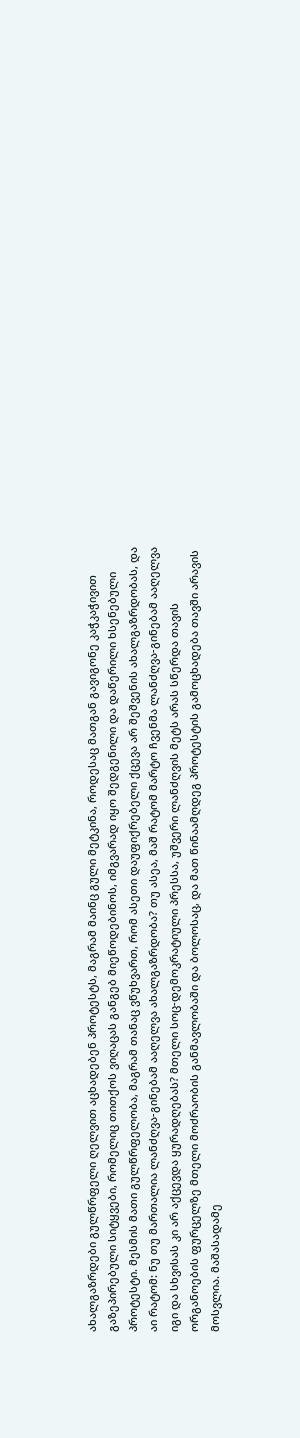ახალგაზრდები გულწრფელი ღელვით აცხადებენ პროტესტს, მაგრამ მაინც გული მეტკინა, როდესაც მათგან გავიგონე კაჭკაჭივით გაზეპირებული სიტყვები, რომელიც თითქოს ვიღაცას განგებ მიეწოდებინოს, იმგვარად იყო შედგენილი და დაწერილი ხსენებული პროტესტი. მესმის მათი გულწრფელობა, მაგრამ თანაც ვწუხვართ, რომ ასეთი დაუფიქრებელი ქცევა არ შეშვენის ახალგაზრდობას, და აი რატომ: ნუ თუ მართალია ლანძღვა-გინებამ ააღელვა ახალგაზრდობა? თუ ასეა, მაშ რატომ მარტო ჩვენმა ლანძღვა-გინებამ ააღელვა იგი და სხვისას კი არ აქცევდა ყურადღებას? მთელი სოც-დემოკრატიული პრესსა, უშვერი ლანძღვის მეტს არას სწერდა თავის ორგანოების ფურცელზე მთელი მოძრაობის განმავლობაში და ბოლოსაც, და მათ წინაამღდეგ პროტესტის გამოცხადება თავში არავის მოსვლია. მაშასადამე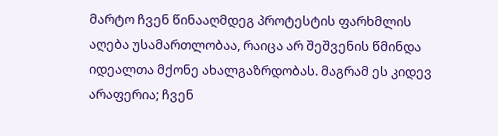მარტო ჩვენ წინააღმდეგ პროტესტის ფარხმლის აღება უსამართლობაა, რაიცა არ შეშვენის წმინდა იდეალთა მქონე ახალგაზრდობას. მაგრამ ეს კიდევ არაფერია; ჩვენ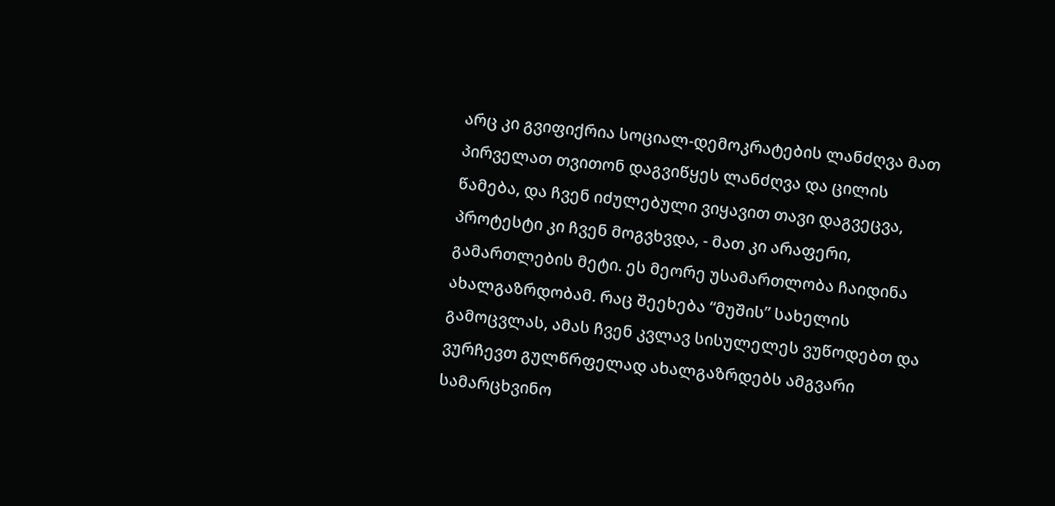არც კი გვიფიქრია სოციალ-დემოკრატების ლანძღვა მათ პირველათ თვითონ დაგვიწყეს ლანძღვა და ცილის წამება, და ჩვენ იძულებული ვიყავით თავი დაგვეცვა, პროტესტი კი ჩვენ მოგვხვდა, - მათ კი არაფერი, გამართლების მეტი. ეს მეორე უსამართლობა ჩაიდინა ახალგაზრდობამ. რაც შეეხება “მუშის” სახელის გამოცვლას, ამას ჩვენ კვლავ სისულელეს ვუწოდებთ და ვურჩევთ გულწრფელად ახალგაზრდებს ამგვარი სამარცხვინო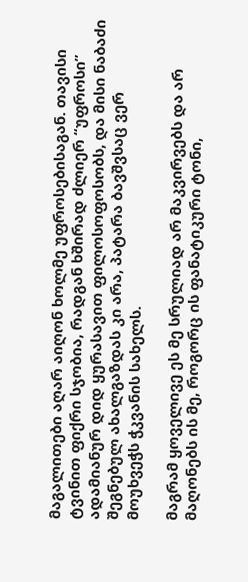მაგალითები აღარ აიღონ ხოლმე უფროსებისაგან. თავისი ტვინით ფიქრი სჯობია, რადგან ხშირად ძლიერ “უფროსი” ადამიანურ დიდ ყურასავით ფილოსოფოსობს, და მისი ნაბაძი შეგნებულ ახალგაზდას კი არა, პატარა ბავშვსაც ვერ მოუხვეჭს ჭკვანის სახელს.

მაგრამ ყოველივე ეს მე სრულიად არ მაკვირვებს და არ მაღონებს ის მე, როგორც ის ფანატიკური ტონი,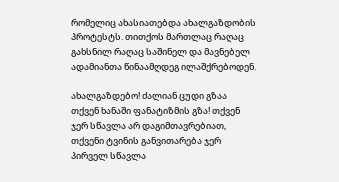რომელიც ახასიათებდა ახალგაზდობის პროტესტს. თითქოს მართლაც რაღაც გახსნილ რაღაც საშინელ და მავნებელ ადამიანთა წინაამღდეგ ილაშქრებოდენ.

ახალგაზდებო! ძალიან ცუდი გზაა თქვენ ხანაში ფანატიზმის გზა! თქვენ ჯერ სწავლა არ დაგიმთავრებიათ, თქვენი ტვინის განვითარება ჯერ პირველ სწავლა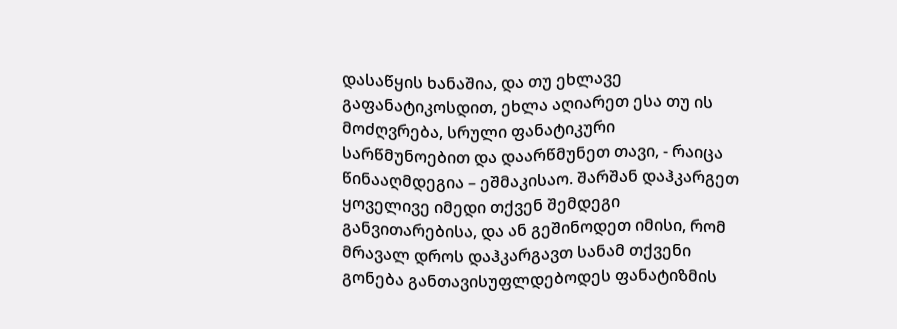დასაწყის ხანაშია, და თუ ეხლავე გაფანატიკოსდით, ეხლა აღიარეთ ესა თუ ის მოძღვრება, სრული ფანატიკური სარწმუნოებით და დაარწმუნეთ თავი, - რაიცა წინააღმდეგია – ეშმაკისაო. შარშან დაჰკარგეთ ყოველივე იმედი თქვენ შემდეგი განვითარებისა, და ან გეშინოდეთ იმისი, რომ მრავალ დროს დაჰკარგავთ სანამ თქვენი გონება განთავისუფლდებოდეს ფანატიზმის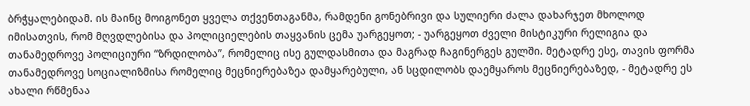ბრჭყალებიდამ. ის მაინც მოიგონეთ ყველა თქვენთაგანმა, რამდენი გონებრივი და სულიერი ძალა დახარჯეთ მხოლოდ იმისათვის, რომ მღვდლებისა და პოლიციელების თაყვანის ცემა უარგეყოთ; - უარგეყოთ ძველი მისტიკური რელიგია და თანამედროვე პოლიციური “ზრდილობა”, რომელიც ისე გულდასმითა და მაგრად ჩაგინერგეს გულში. მეტადრე ესე, თავის ფორმა თანამედროვე სოციალიზმისა რომელიც მეცნიერებაზეა დამყარებული, ან სცდილობს დაემყაროს მეცნიერებაზედ, - მეტადრე ეს ახალი რწმენაა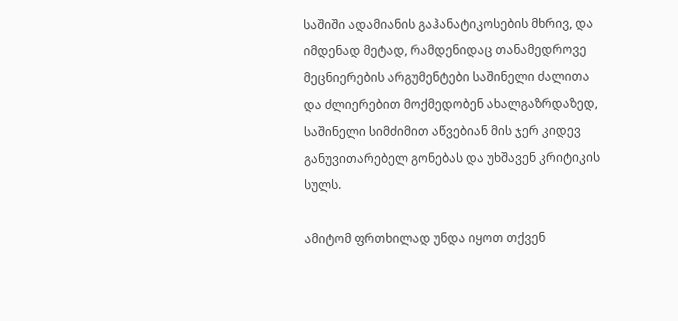საშიში ადამიანის გაჰანატიკოსების მხრივ, და იმდენად მეტად, რამდენიდაც თანამედროვე მეცნიერების არგუმენტები საშინელი ძალითა და ძლიერებით მოქმედობენ ახალგაზრდაზედ, საშინელი სიმძიმით აწვებიან მის ჯერ კიდევ განუვითარებელ გონებას და უხშავენ კრიტიკის სულს.

ამიტომ ფრთხილად უნდა იყოთ თქვენ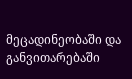მეცადინეობაში და განვითარებაში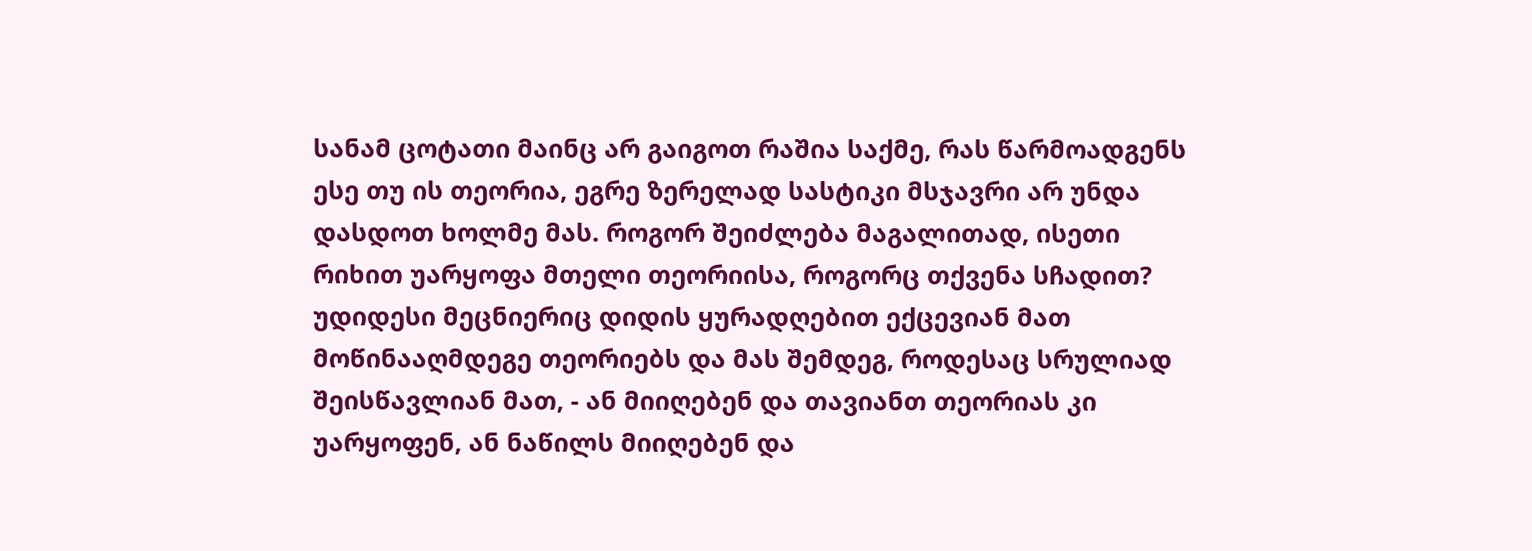სანამ ცოტათი მაინც არ გაიგოთ რაშია საქმე, რას წარმოადგენს ესე თუ ის თეორია, ეგრე ზერელად სასტიკი მსჯავრი არ უნდა დასდოთ ხოლმე მას. როგორ შეიძლება მაგალითად, ისეთი რიხით უარყოფა მთელი თეორიისა, როგორც თქვენა სჩადით? უდიდესი მეცნიერიც დიდის ყურადღებით ექცევიან მათ მოწინააღმდეგე თეორიებს და მას შემდეგ, როდესაც სრულიად შეისწავლიან მათ, - ან მიიღებენ და თავიანთ თეორიას კი უარყოფენ, ან ნაწილს მიიღებენ და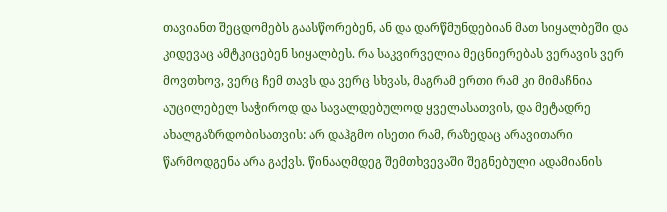თავიანთ შეცდომებს გაასწორებენ, ან და დარწმუნდებიან მათ სიყალბეში და კიდევაც ამტკიცებენ სიყალბეს. რა საკვირველია მეცნიერებას ვერავის ვერ მოვთხოვ, ვერც ჩემ თავს და ვერც სხვას, მაგრამ ერთი რამ კი მიმაჩნია აუცილებელ საჭიროდ და სავალდებულოდ ყველასათვის, და მეტადრე ახალგაზრდობისათვის: არ დაჰგმო ისეთი რამ, რაზედაც არავითარი წარმოდგენა არა გაქვს. წინააღმდეგ შემთხვევაში შეგნებული ადამიანის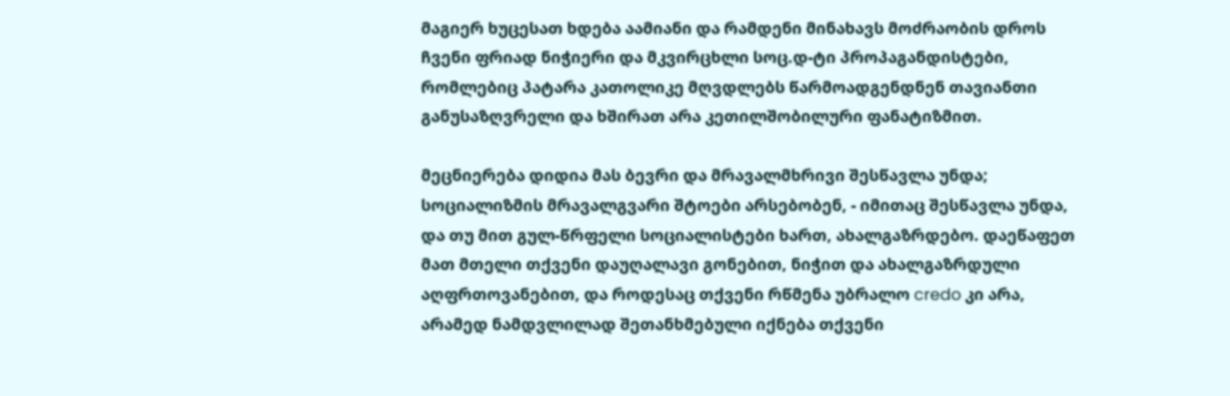მაგიერ ხუცესათ ხდება აამიანი და რამდენი მინახავს მოძრაობის დროს ჩვენი ფრიად ნიჭიერი და მკვირცხლი სოც.დ-ტი პროპაგანდისტები, რომლებიც პატარა კათოლიკე მღვდლებს წარმოადგენდნენ თავიანთი განუსაზღვრელი და ხშირათ არა კეთილშობილური ფანატიზმით.

მეცნიერება დიდია მას ბევრი და მრავალმხრივი შესწავლა უნდა; სოციალიზმის მრავალგვარი შტოები არსებობენ, - იმითაც შესწავლა უნდა, და თუ მით გულ-წრფელი სოციალისტები ხართ, ახალგაზრდებო. დაეწაფეთ მათ მთელი თქვენი დაუღალავი გონებით, ნიჭით და ახალგაზრდული აღფრთოვანებით, და როდესაც თქვენი რწმენა უბრალო credo კი არა, არამედ ნამდვლილად შეთანხმებული იქნება თქვენი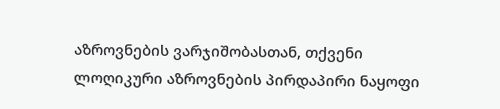აზროვნების ვარჯიშობასთან, თქვენი ლოღიკური აზროვნების პირდაპირი ნაყოფი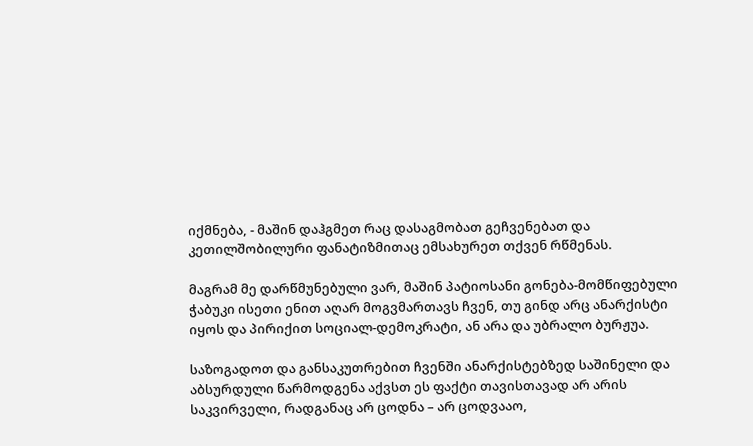იქმნება, - მაშინ დაჰგმეთ რაც დასაგმობათ გეჩვენებათ და კეთილშობილური ფანატიზმითაც ემსახურეთ თქვენ რწმენას.

მაგრამ მე დარწმუნებული ვარ, მაშინ პატიოსანი გონება-მომწიფებული ჭაბუკი ისეთი ენით აღარ მოგვმართავს ჩვენ, თუ გინდ არც ანარქისტი იყოს და პირიქით სოციალ-დემოკრატი, ან არა და უბრალო ბურჟუა.

საზოგადოთ და განსაკუთრებით ჩვენში ანარქისტებზედ საშინელი და აბსურდული წარმოდგენა აქვსთ ეს ფაქტი თავისთავად არ არის საკვირველი, რადგანაც არ ცოდნა – არ ცოდვააო,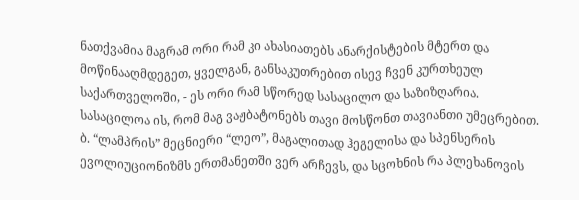ნათქვამია მაგრამ ორი რამ კი ახასიათებს ანარქისტების მტერთ და მოწინააღმდეგეთ, ყველგან, განსაკუთრებით ისევ ჩვენ კურთხეულ საქართველოში, - ეს ორი რამ სწორედ სასაცილო და საზიზღარია. სასაცილოა ის, რომ მაგ ვაჟბატონებს თავი მოსწონთ თავიანთი უმეცრებით. ბ. “ლამპრის” მეცნიერი “ლეო”, მაგალითად ჰეგელისა და სპენსერის ევოლიუციონიზმს ერთმანეთში ვერ არჩევს, და სცოხნის რა პლეხანოვის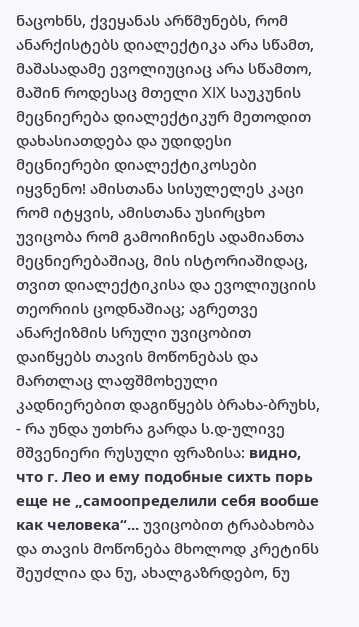ნაცოხნს, ქვეყანას არწმუნებს, რომ ანარქისტებს დიალექტიკა არა სწამთ, მაშასადამე ევოლიუციაც არა სწამთო, მაშინ როდესაც მთელი XIX საუკუნის მეცნიერება დიალექტიკურ მეთოდით დახასიათდება და უდიდესი მეცნიერები დიალექტიკოსები იყვნენო! ამისთანა სისულელეს კაცი რომ იტყვის, ამისთანა უსირცხო უვიცობა რომ გამოიჩინეს ადამიანთა მეცნიერებაშიაც, მის ისტორიაშიდაც, თვით დიალექტიკისა და ევოლიუციის თეორიის ცოდნაშიაც; აგრეთვე ანარქიზმის სრული უვიცობით დაიწყებს თავის მოწონებას და მართლაც ლაფშმოხეული კადნიერებით დაგიწყებს ბრახა-ბრუხს, - რა უნდა უთხრა გარდა ს.დ-ულივე მშვენიერი რუსული ფრაზისა: видно, что г. Лео и ему подобные сихть порь еще не „самоопределили себя вообше как человека“... უვიცობით ტრაბახობა და თავის მოწონება მხოლოდ კრეტინს შეუძლია და ნუ, ახალგაზრდებო, ნუ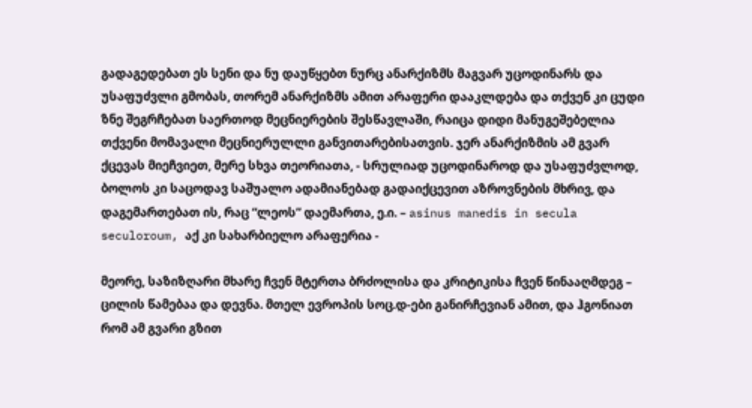გადაგედებათ ეს სენი და ნუ დაუწყებთ ნურც ანარქიზმს მაგვარ უცოდინარს და უსაფუძვლი გმობას, თორემ ანარქიზმს ამით არაფერი დააკლდება და თქვენ კი ცუდი ზნე შეგრჩებათ საერთოდ მეცნიერების შესწავლაში, რაიცა დიდი მანუგეშებელია თქვენი მომავალი მეცნიერულლი განვითარებისათვის. ჯერ ანარქიზმის ამ გვარ ქცევას მიეჩვიეთ, მერე სხვა თეორიათა, - სრულიად უცოდინაროდ და უსაფუძვლოდ, ბოლოს კი საცოდავ საშუალო ადამიანებად გადაიქცევით აზროვნების მხრივ, და დაგემართებათ ის, რაც “ლეოს” დაემართა, ე.ი. – asinus manedis in secula seculoroum, აქ კი სახარბიელო არაფერია -

მეორე, საზიზღარი მხარე ჩვენ მტერთა ბრძოლისა და კრიტიკისა ჩვენ წინააღმდეგ – ცილის წამებაა და დევნა. მთელ ევროპის სოც.დ-ები განირჩევიან ამით, და ჰგონიათ რომ ამ გვარი გზით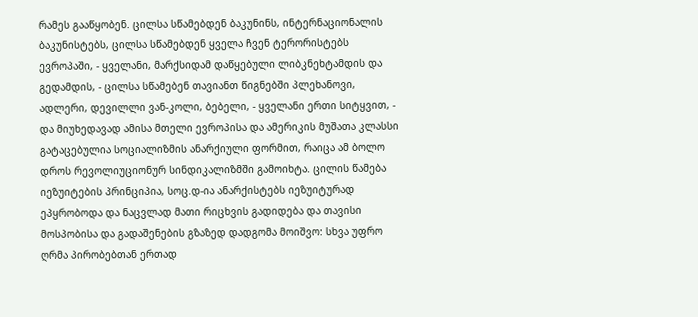რამეს გააწყობენ. ცილსა სწამებდენ ბაკუნინს, ინტერნაციონალის ბაკუნისტებს, ცილსა სწამებდენ ყველა ჩვენ ტერორისტებს ევროპაში, - ყველანი, მარქსიდამ დაწყებული ლიბკნეხტამდის და გედამდის, - ცილსა სწამებენ თავიანთ წიგნებში პლეხანოვი, ადლერი, დევილლი ვან-კოლი, ბებელი, - ყველანი ერთი სიტყვით, - და მიუხედავად ამისა მთელი ევროპისა და ამერიკის მუშათა კლასსი გატაცებულია სოციალიზმის ანარქიული ფორმით, რაიცა ამ ბოლო დროს რევოლიუციონურ სინდიკალიზმში გამოიხტა. ცილის წამება იეზუიტების პრინციპია, სოც.დ-ია ანარქისტებს იეზუიტურად ეპყრობოდა და ნაცვლად მათი რიცხვის გადიდება და თავისი მოსპობისა და გადაშენების გზაზედ დადგომა მოიშვო: სხვა უფრო ღრმა პირობებთან ერთად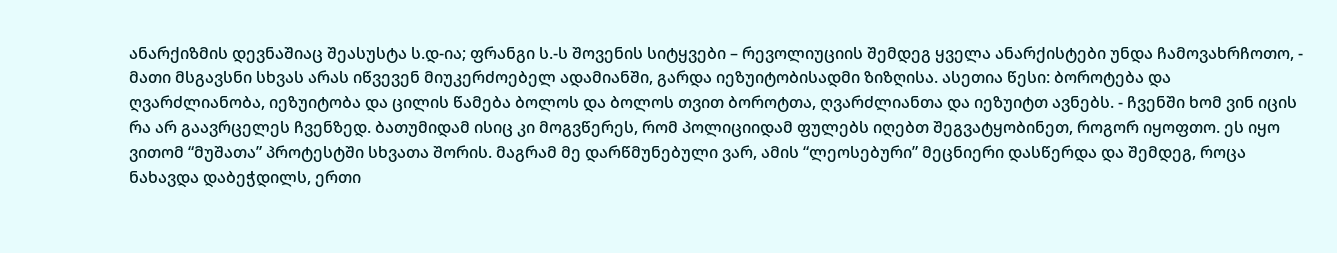ანარქიზმის დევნაშიაც შეასუსტა ს.დ-ია; ფრანგი ს.-ს შოვენის სიტყვები – რევოლიუციის შემდეგ ყველა ანარქისტები უნდა ჩამოვახრჩოთო, - მათი მსგავსნი სხვას არას იწვევენ მიუკერძოებელ ადამიანში, გარდა იეზუიტობისადმი ზიზღისა. ასეთია წესი: ბოროტება და ღვარძლიანობა, იეზუიტობა და ცილის წამება ბოლოს და ბოლოს თვით ბოროტთა, ღვარძლიანთა და იეზუიტთ ავნებს. - ჩვენში ხომ ვინ იცის რა არ გაავრცელეს ჩვენზედ. ბათუმიდამ ისიც კი მოგვწერეს, რომ პოლიციიდამ ფულებს იღებთ შეგვატყობინეთ, როგორ იყოფთო. ეს იყო ვითომ “მუშათა” პროტესტში სხვათა შორის. მაგრამ მე დარწმუნებული ვარ, ამის “ლეოსებური” მეცნიერი დასწერდა და შემდეგ, როცა ნახავდა დაბეჭდილს, ერთი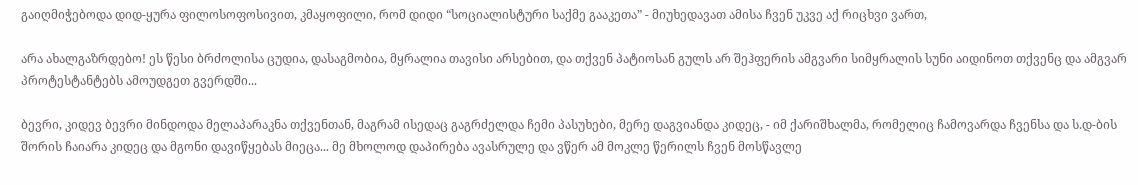გაიღმიჭებოდა დიდ-ყურა ფილოსოფოსივით, კმაყოფილი, რომ დიდი “სოციალისტური საქმე გააკეთა” - მიუხედავათ ამისა ჩვენ უკვე აქ რიცხვი ვართ,

არა ახალგაზრდებო! ეს წესი ბრძოლისა ცუდია, დასაგმობია, მყრალია თავისი არსებით, და თქვენ პატიოსან გულს არ შეჰფერის ამგვარი სიმყრალის სუნი აიდინოთ თქვენც და ამგვარ პროტესტანტებს ამოუდგეთ გვერდში...

ბევრი, კიდევ ბევრი მინდოდა მელაპარაკნა თქვენთან, მაგრამ ისედაც გაგრძელდა ჩემი პასუხები, მერე დაგვიანდა კიდეც, - იმ ქარიშხალმა, რომელიც ჩამოვარდა ჩვენსა და ს.დ-ბის შორის ჩაიარა კიდეც და მგონი დავიწყებას მიეცა... მე მხოლოდ დაპირება ავასრულე და ვწერ ამ მოკლე წერილს ჩვენ მოსწავლე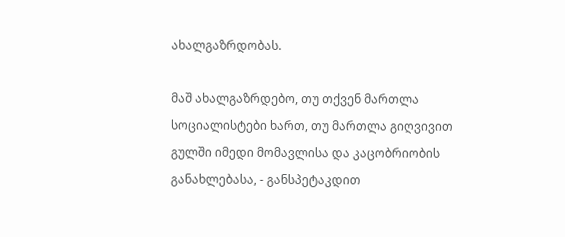ახალგაზრდობას.

მაშ ახალგაზრდებო, თუ თქვენ მართლა სოციალისტები ხართ, თუ მართლა გიღვივით გულში იმედი მომავლისა და კაცობრიობის განახლებასა, - განსპეტაკდით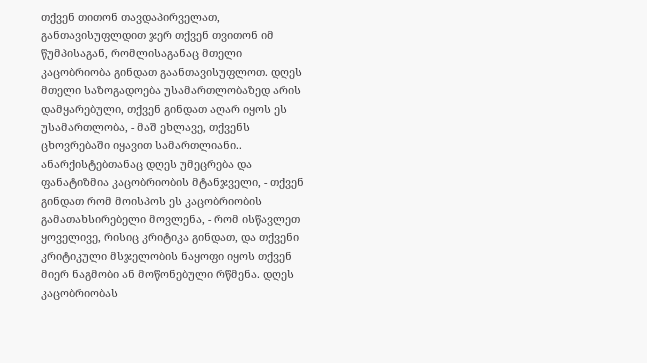თქვენ თითონ თავდაპირველათ, განთავისუფლდით ჯერ თქვენ თვითონ იმ წუმპისაგან, რომლისაგანაც მთელი კაცობრიობა გინდათ გაანთავისუფლოთ. დღეს მთელი საზოგადოება უსამართლობაზედ არის დამყარებული, თქვენ გინდათ აღარ იყოს ეს უსამართლობა, - მაშ ეხლავე, თქვენს ცხოვრებაში იყავით სამართლიანი.. ანარქისტებთანაც დღეს უმეცრება და ფანატიზმია კაცობრიობის მტანჯველი, - თქვენ გინდათ რომ მოისპოს ეს კაცობრიობის გამათახსირებელი მოვლენა, - რომ ისწავლეთ ყოველივე, რისიც კრიტიკა გინდათ, და თქვენი კრიტიკული მსჯელობის ნაყოფი იყოს თქვენ მიერ ნაგმობი ან მოწონებული რწმენა. დღეს კაცობრიობას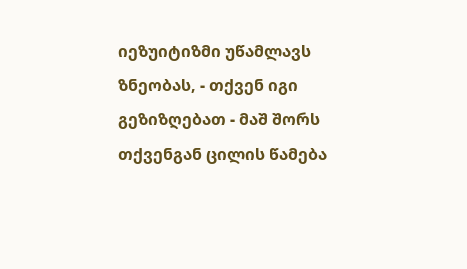იეზუიტიზმი უწამლავს ზნეობას, - თქვენ იგი გეზიზღებათ - მაშ შორს თქვენგან ცილის წამება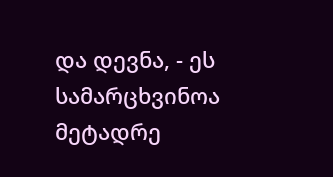და დევნა, - ეს სამარცხვინოა მეტადრე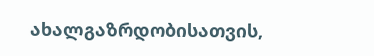ახალგაზრდობისათვის,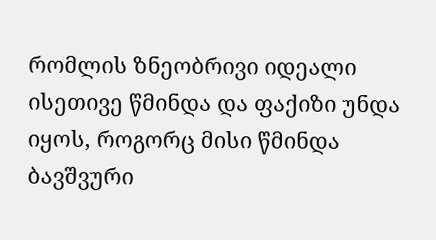რომლის ზნეობრივი იდეალი ისეთივე წმინდა და ფაქიზი უნდა იყოს, როგორც მისი წმინდა ბავშვური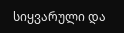სიყვარული და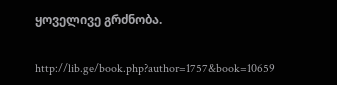ყოველივე გრძნობა.


http://lib.ge/book.php?author=1757&book=10659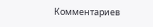Комментариев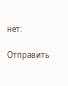нет:

Отправить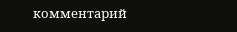комментарий